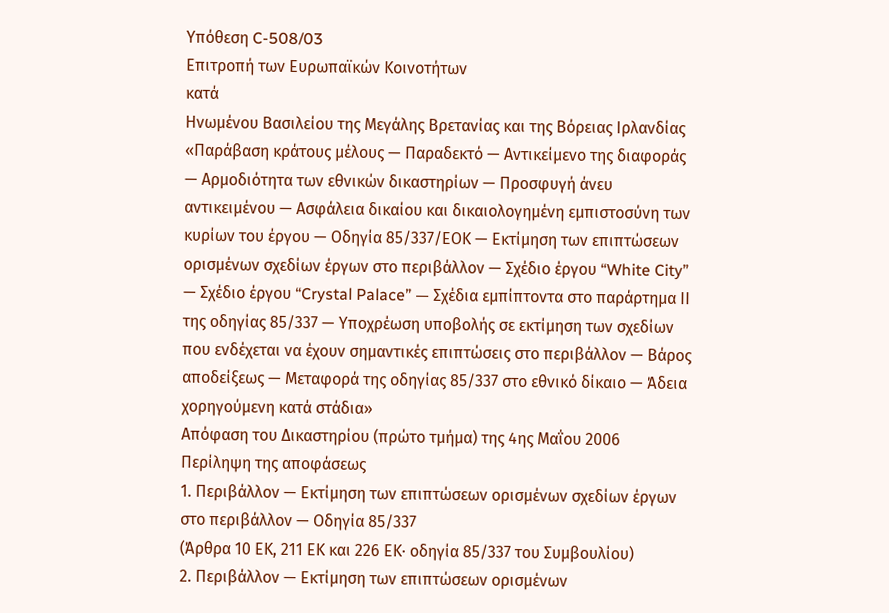Υπόθεση C-508/03
Επιτροπή των Ευρωπαϊκών Κοινοτήτων
κατά
Ηνωμένου Βασιλείου της Μεγάλης Βρετανίας και της Βόρειας Ιρλανδίας
«Παράβαση κράτους μέλους — Παραδεκτό — Αντικείμενο της διαφοράς — Αρμοδιότητα των εθνικών δικαστηρίων — Προσφυγή άνευ αντικειμένου — Ασφάλεια δικαίου και δικαιολογημένη εμπιστοσύνη των κυρίων του έργου — Οδηγία 85/337/ΕΟΚ — Εκτίμηση των επιπτώσεων ορισμένων σχεδίων έργων στο περιβάλλον — Σχέδιο έργου “White City” — Σχέδιο έργου “Crystal Palace” — Σχέδια εμπίπτοντα στο παράρτημα ΙΙ της οδηγίας 85/337 — Υποχρέωση υποβολής σε εκτίμηση των σχεδίων που ενδέχεται να έχουν σημαντικές επιπτώσεις στο περιβάλλον — Βάρος αποδείξεως — Μεταφορά της οδηγίας 85/337 στο εθνικό δίκαιο — Άδεια χορηγούμενη κατά στάδια»
Απόφαση του Δικαστηρίου (πρώτο τμήμα) της 4ης Μαΐου 2006
Περίληψη της αποφάσεως
1. Περιβάλλον — Εκτίμηση των επιπτώσεων ορισμένων σχεδίων έργων στο περιβάλλον — Οδηγία 85/337
(Άρθρα 10 ΕΚ, 211 ΕΚ και 226 ΕΚ· οδηγία 85/337 του Συμβουλίου)
2. Περιβάλλον — Εκτίμηση των επιπτώσεων ορισμένων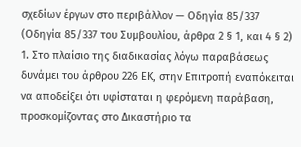σχεδίων έργων στο περιβάλλον — Οδηγία 85/337
(Οδηγία 85/337 του Συμβουλίου, άρθρα 2 § 1, και 4 § 2)
1. Στο πλαίσιο της διαδικασίας λόγω παραβάσεως δυνάμει του άρθρου 226 ΕΚ, στην Επιτροπή εναπόκειται να αποδείξει ότι υφίσταται η φερόμενη παράβαση, προσκομίζοντας στο Δικαστήριο τα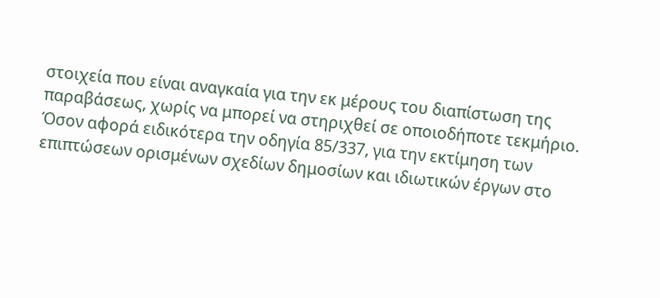στοιχεία που είναι αναγκαία για την εκ μέρους του διαπίστωση της παραβάσεως, χωρίς να μπορεί να στηριχθεί σε οποιοδήποτε τεκμήριο.
Όσον αφορά ειδικότερα την οδηγία 85/337, για την εκτίμηση των επιπτώσεων ορισμένων σχεδίων δημοσίων και ιδιωτικών έργων στο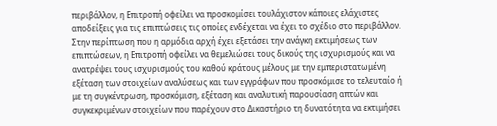περιβάλλον, η Επιτροπή οφείλει να προσκομίσει τουλάχιστον κάποιες ελάχιστες αποδείξεις για τις επιπτώσεις τις οποίες ενδέχεται να έχει το σχέδιο στο περιβάλλον.
Στην περίπτωση που η αρμόδια αρχή έχει εξετάσει την ανάγκη εκτιμήσεως των επιπτώσεων, η Επιτροπή οφείλει να θεμελιώσει τους δικούς της ισχυρισμούς και να ανατρέψει τους ισχυρισμούς του καθού κράτους μέλους με την εμπεριστατωμένη εξέταση των στοιχείων αναλύσεως και των εγγράφων που προσκόμισε το τελευταίο ή με τη συγκέντρωση, προσκόμιση, εξέταση και αναλυτική παρουσίαση απτών και συγκεκριμένων στοιχείων που παρέχουν στο Δικαστήριο τη δυνατότητα να εκτιμήσει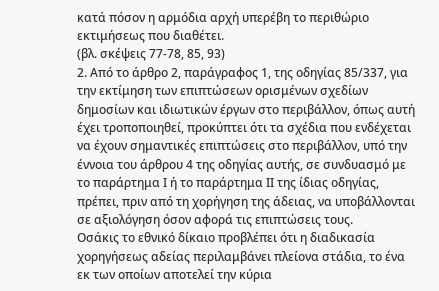κατά πόσον η αρμόδια αρχή υπερέβη το περιθώριο εκτιμήσεως που διαθέτει.
(βλ. σκέψεις 77-78, 85, 93)
2. Από το άρθρο 2, παράγραφος 1, της οδηγίας 85/337, για την εκτίμηση των επιπτώσεων ορισμένων σχεδίων δημοσίων και ιδιωτικών έργων στο περιβάλλον, όπως αυτή έχει τροποποιηθεί, προκύπτει ότι τα σχέδια που ενδέχεται να έχουν σημαντικές επιπτώσεις στο περιβάλλον, υπό την έννοια του άρθρου 4 της οδηγίας αυτής, σε συνδυασμό με το παράρτημα Ι ή το παράρτημα ΙΙ της ίδιας οδηγίας, πρέπει, πριν από τη χορήγηση της άδειας, να υποβάλλονται σε αξιολόγηση όσον αφορά τις επιπτώσεις τους.
Οσάκις το εθνικό δίκαιο προβλέπει ότι η διαδικασία χορηγήσεως αδείας περιλαμβάνει πλείονα στάδια, το ένα εκ των οποίων αποτελεί την κύρια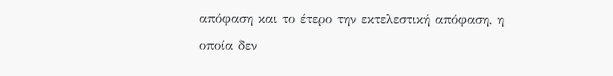απόφαση και το έτερο την εκτελεστική απόφαση, η οποία δεν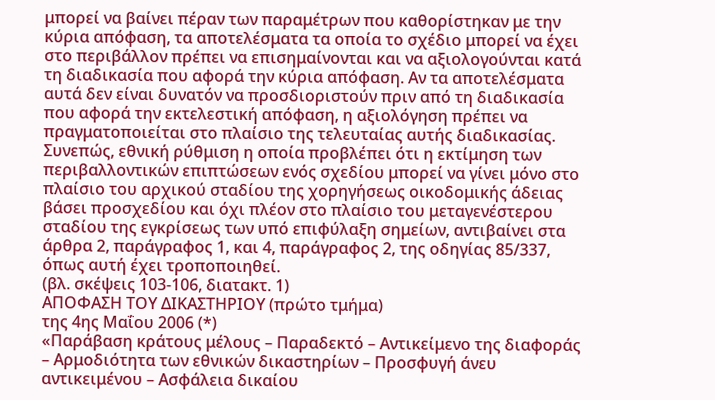μπορεί να βαίνει πέραν των παραμέτρων που καθορίστηκαν με την κύρια απόφαση, τα αποτελέσματα τα οποία το σχέδιο μπορεί να έχει στο περιβάλλον πρέπει να επισημαίνονται και να αξιολογούνται κατά τη διαδικασία που αφορά την κύρια απόφαση. Αν τα αποτελέσματα αυτά δεν είναι δυνατόν να προσδιοριστούν πριν από τη διαδικασία που αφορά την εκτελεστική απόφαση, η αξιολόγηση πρέπει να πραγματοποιείται στο πλαίσιο της τελευταίας αυτής διαδικασίας.
Συνεπώς, εθνική ρύθμιση η οποία προβλέπει ότι η εκτίμηση των περιβαλλοντικών επιπτώσεων ενός σχεδίου μπορεί να γίνει μόνο στο πλαίσιο του αρχικού σταδίου της χορηγήσεως οικοδομικής άδειας βάσει προσχεδίου και όχι πλέον στο πλαίσιο του μεταγενέστερου σταδίου της εγκρίσεως των υπό επιφύλαξη σημείων, αντιβαίνει στα άρθρα 2, παράγραφος 1, και 4, παράγραφος 2, της οδηγίας 85/337, όπως αυτή έχει τροποποιηθεί.
(βλ. σκέψεις 103-106, διατακτ. 1)
ΑΠΟΦΑΣΗ ΤΟΥ ΔΙΚΑΣΤΗΡΙΟΥ (πρώτο τμήμα)
της 4ης Μαΐου 2006 (*)
«Παράβαση κράτους μέλους – Παραδεκτό – Αντικείμενο της διαφοράς – Αρμοδιότητα των εθνικών δικαστηρίων – Προσφυγή άνευ αντικειμένου – Ασφάλεια δικαίου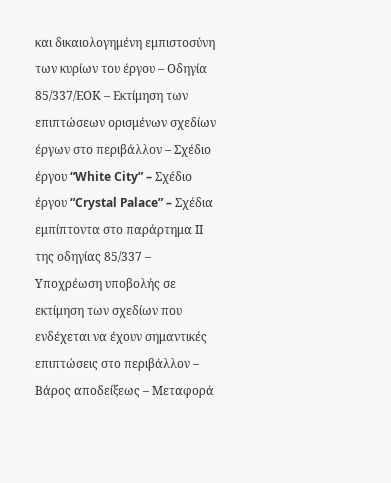και δικαιολογημένη εμπιστοσύνη των κυρίων του έργου – Οδηγία 85/337/ΕΟΚ – Εκτίμηση των επιπτώσεων ορισμένων σχεδίων έργων στο περιβάλλον – Σχέδιο έργου “White City” – Σχέδιο έργου “Crystal Palace” – Σχέδια εμπίπτοντα στο παράρτημα ΙΙ της οδηγίας 85/337 – Υποχρέωση υποβολής σε εκτίμηση των σχεδίων που ενδέχεται να έχουν σημαντικές επιπτώσεις στο περιβάλλον – Βάρος αποδείξεως – Μεταφορά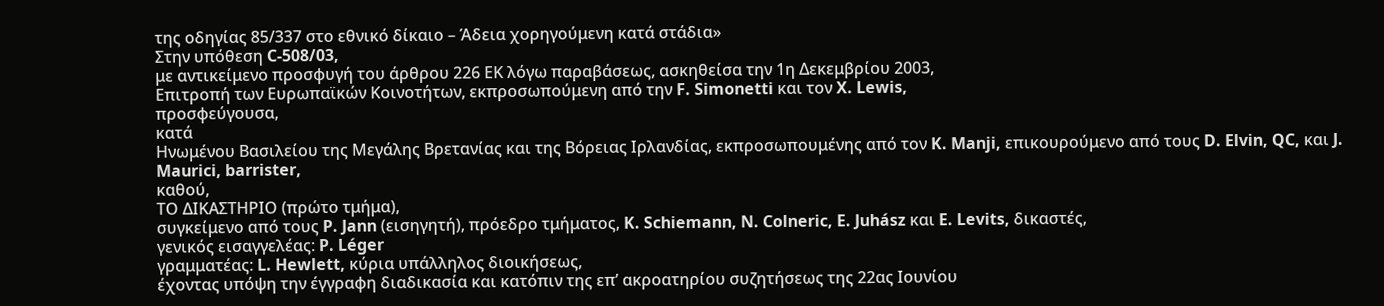της οδηγίας 85/337 στο εθνικό δίκαιο – Άδεια χορηγούμενη κατά στάδια»
Στην υπόθεση C-508/03,
με αντικείμενο προσφυγή του άρθρου 226 ΕΚ λόγω παραβάσεως, ασκηθείσα την 1η Δεκεμβρίου 2003,
Επιτροπή των Ευρωπαϊκών Κοινοτήτων, εκπροσωπούμενη από την F. Simonetti και τον X. Lewis,
προσφεύγουσα,
κατά
Ηνωμένου Βασιλείου της Μεγάλης Βρετανίας και της Βόρειας Ιρλανδίας, εκπροσωπουμένης από τον K. Manji, επικουρούμενο από τους D. Elvin, QC, και J. Maurici, barrister,
καθού,
ΤΟ ΔΙΚΑΣΤΗΡΙΟ (πρώτο τμήμα),
συγκείμενο από τους P. Jann (εισηγητή), πρόεδρο τμήματος, K. Schiemann, N. Colneric, E. Juhász και E. Levits, δικαστές,
γενικός εισαγγελέας: P. Léger
γραμματέας: L. Hewlett, κύρια υπάλληλος διοικήσεως,
έχοντας υπόψη την έγγραφη διαδικασία και κατόπιν της επ’ ακροατηρίου συζητήσεως της 22ας Ιουνίου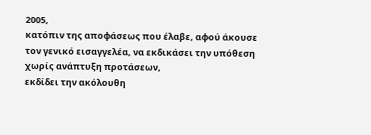2005,
κατόπιν της αποφάσεως που έλαβε, αφού άκουσε τον γενικό εισαγγελέα, να εκδικάσει την υπόθεση χωρίς ανάπτυξη προτάσεων,
εκδίδει την ακόλουθη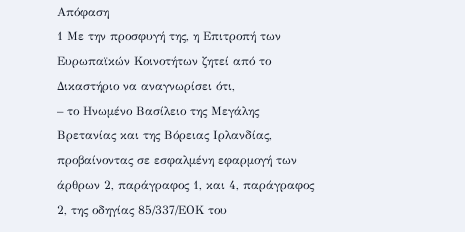Απόφαση
1 Με την προσφυγή της, η Επιτροπή των Ευρωπαϊκών Κοινοτήτων ζητεί από το Δικαστήριο να αναγνωρίσει ότι,
– το Ηνωμένο Βασίλειο της Μεγάλης Βρετανίας και της Βόρειας Ιρλανδίας, προβαίνοντας σε εσφαλμένη εφαρμογή των άρθρων 2, παράγραφος 1, και 4, παράγραφος 2, της οδηγίας 85/337/ΕΟΚ του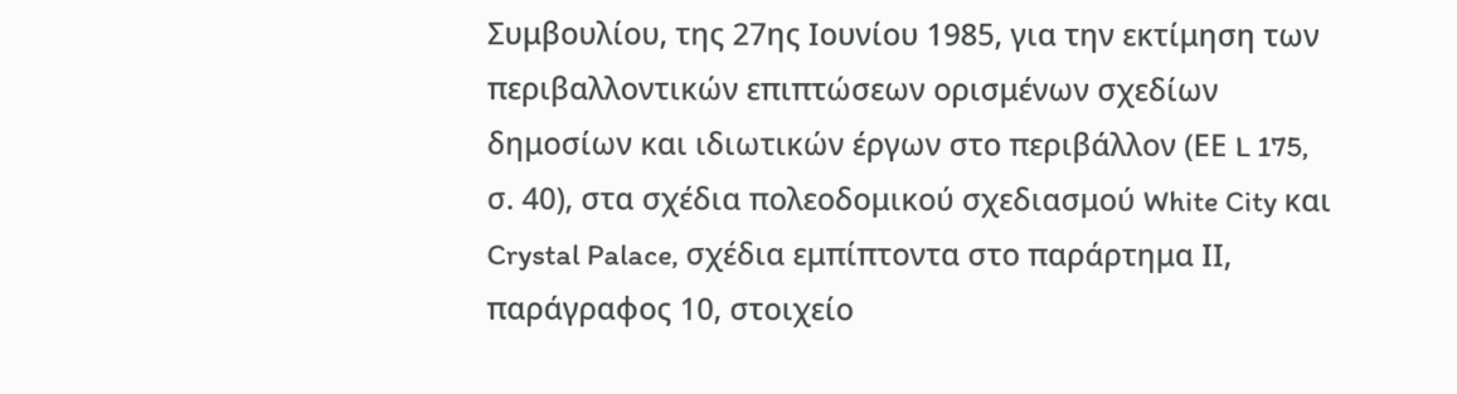Συμβουλίου, της 27ης Ιουνίου 1985, για την εκτίμηση των περιβαλλοντικών επιπτώσεων ορισμένων σχεδίων δημοσίων και ιδιωτικών έργων στο περιβάλλον (ΕΕ L 175, σ. 40), στα σχέδια πολεοδομικού σχεδιασμού White City και Crystal Palace, σχέδια εμπίπτοντα στο παράρτημα ΙΙ, παράγραφος 10, στοιχείο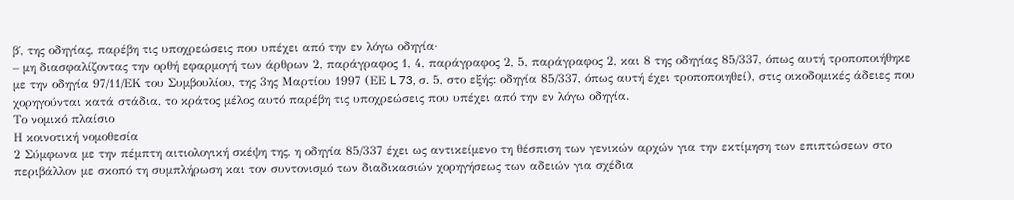β΄, της οδηγίας, παρέβη τις υποχρεώσεις που υπέχει από την εν λόγω οδηγία·
– μη διασφαλίζοντας την ορθή εφαρμογή των άρθρων 2, παράγραφος 1, 4, παράγραφος 2, 5, παράγραφος 2, και 8 της οδηγίας 85/337, όπως αυτή τροποποιήθηκε με την οδηγία 97/11/ΕΚ του Συμβουλίου, της 3ης Μαρτίου 1997 (ΕΕ L 73, σ. 5, στο εξής: οδηγία 85/337, όπως αυτή έχει τροποποιηθεί), στις οικοδομικές άδειες που χορηγούνται κατά στάδια, το κράτος μέλος αυτό παρέβη τις υποχρεώσεις που υπέχει από την εν λόγω οδηγία.
Το νομικό πλαίσιο
Η κοινοτική νομοθεσία
2 Σύμφωνα με την πέμπτη αιτιολογική σκέψη της, η οδηγία 85/337 έχει ως αντικείμενο τη θέσπιση των γενικών αρχών για την εκτίμηση των επιπτώσεων στο περιβάλλον με σκοπό τη συμπλήρωση και τον συντονισμό των διαδικασιών χορηγήσεως των αδειών για σχέδια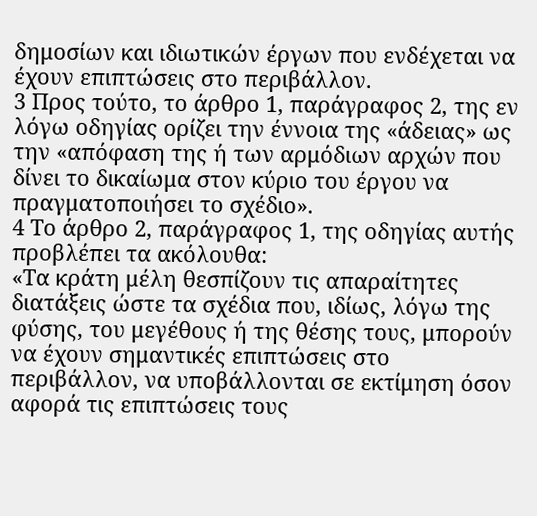δημοσίων και ιδιωτικών έργων που ενδέχεται να έχουν επιπτώσεις στο περιβάλλον.
3 Προς τούτο, το άρθρο 1, παράγραφος 2, της εν λόγω οδηγίας ορίζει την έννοια της «άδειας» ως την «απόφαση της ή των αρμόδιων αρχών που δίνει το δικαίωμα στον κύριο του έργου να πραγματοποιήσει το σχέδιο».
4 Το άρθρο 2, παράγραφος 1, της οδηγίας αυτής προβλέπει τα ακόλουθα:
«Τα κράτη μέλη θεσπίζουν τις απαραίτητες διατάξεις ώστε τα σχέδια που, ιδίως, λόγω της φύσης, του μεγέθους ή της θέσης τους, μπορούν να έχουν σημαντικές επιπτώσεις στο περιβάλλον, να υποβάλλονται σε εκτίμηση όσον αφορά τις επιπτώσεις τους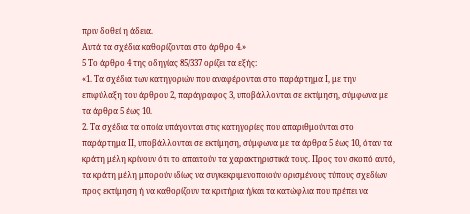πριν δοθεί η άδεια.
Αυτά τα σχέδια καθορίζονται στο άρθρο 4.»
5 Το άρθρο 4 της οδηγίας 85/337 ορίζει τα εξής:
«1. Τα σχέδια των κατηγοριών που αναφέρονται στο παράρτημα Ι, με την επιφύλαξη του άρθρου 2, παράγραφος 3, υποβάλλονται σε εκτίμηση, σύμφωνα με τα άρθρα 5 έως 10.
2. Τα σχέδια τα οποία υπάγονται στις κατηγορίες που απαριθμούνται στο παράρτημα ΙΙ, υποβάλλονται σε εκτίμηση, σύμφωνα με τα άρθρα 5 έως 10, όταν τα κράτη μέλη κρίνουν ότι το απαιτούν τα χαρακτηριστικά τους. Προς τον σκοπό αυτό, τα κράτη μέλη μπορούν ιδίως να συγκεκριμενοποιούν ορισμένους τύπους σχεδίων προς εκτίμηση ή να καθορίζουν τα κριτήρια ή/και τα κατώφλια που πρέπει να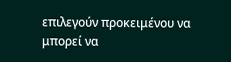επιλεγούν προκειμένου να μπορεί να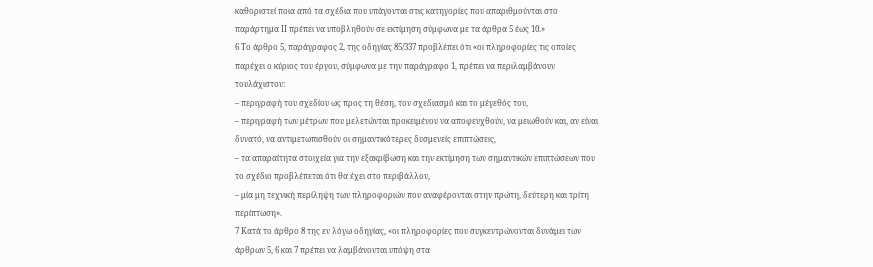καθοριστεί ποια από τα σχέδια που υπάγονται στις κατηγορίες που απαριθμούνται στο παράρτημα ΙΙ πρέπει να υποβληθούν σε εκτίμηση σύμφωνα με τα άρθρα 5 έως 10.»
6 Το άρθρο 5, παράγραφος 2, της οδηγίας 85/337 προβλέπει ότι «οι πληροφορίες τις οποίες παρέχει ο κύριος του έργου, σύμφωνα με την παράγραφο 1, πρέπει να περιλαμβάνουν τουλάχιστον:
– περιγραφή του σχεδίου ως προς τη θέση, τον σχεδιασμό και το μέγεθός του,
– περιγραφή των μέτρων που μελετώνται προκειμένου να αποφευχθούν, να μειωθούν και, αν είναι δυνατό, να αντιμετωπισθούν οι σημαντικότερες δυσμενείς επιπτώσεις,
– τα απαραίτητα στοιχεία για την εξακρίβωση και την εκτίμηση των σημαντικών επιπτώσεων που το σχέδιο προβλέπεται ότι θα έχει στο περιβάλλον,
– μία μη τεχνική περίληψη των πληροφοριών που αναφέρονται στην πρώτη, δεύτερη και τρίτη περίπτωση».
7 Κατά το άρθρο 8 της εν λόγω οδηγίας, «οι πληροφορίες που συγκεντρώνονται δυνάμει των άρθρων 5, 6 και 7 πρέπει να λαμβάνονται υπόψη στα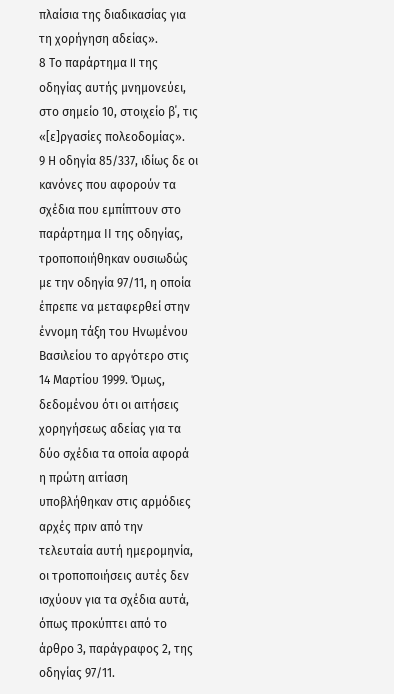πλαίσια της διαδικασίας για τη χορήγηση αδείας».
8 Το παράρτημα II της οδηγίας αυτής μνημονεύει, στο σημείο 10, στοιχείο β΄, τις «[ε]ργασίες πολεοδομίας».
9 Η οδηγία 85/337, ιδίως δε οι κανόνες που αφορούν τα σχέδια που εμπίπτουν στο παράρτημα ΙΙ της οδηγίας, τροποποιήθηκαν ουσιωδώς με την οδηγία 97/11, η οποία έπρεπε να μεταφερθεί στην έννομη τάξη του Ηνωμένου Βασιλείου το αργότερο στις 14 Μαρτίου 1999. Όμως, δεδομένου ότι οι αιτήσεις χορηγήσεως αδείας για τα δύο σχέδια τα οποία αφορά η πρώτη αιτίαση υποβλήθηκαν στις αρμόδιες αρχές πριν από την τελευταία αυτή ημερομηνία, οι τροποποιήσεις αυτές δεν ισχύουν για τα σχέδια αυτά, όπως προκύπτει από το άρθρο 3, παράγραφος 2, της οδηγίας 97/11.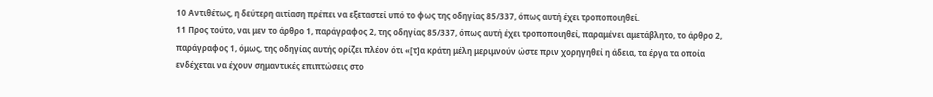10 Αντιθέτως, η δεύτερη αιτίαση πρέπει να εξεταστεί υπό το φως της οδηγίας 85/337, όπως αυτή έχει τροποποιηθεί.
11 Προς τούτο, ναι μεν το άρθρο 1, παράγραφος 2, της οδηγίας 85/337, όπως αυτή έχει τροποποιηθεί, παραμένει αμετάβλητο, το άρθρο 2, παράγραφος 1, όμως, της οδηγίας αυτής ορίζει πλέον ότι «[τ]α κράτη μέλη μεριμνούν ώστε πριν χορηγηθεί η άδεια, τα έργα τα οποία ενδέχεται να έχουν σημαντικές επιπτώσεις στο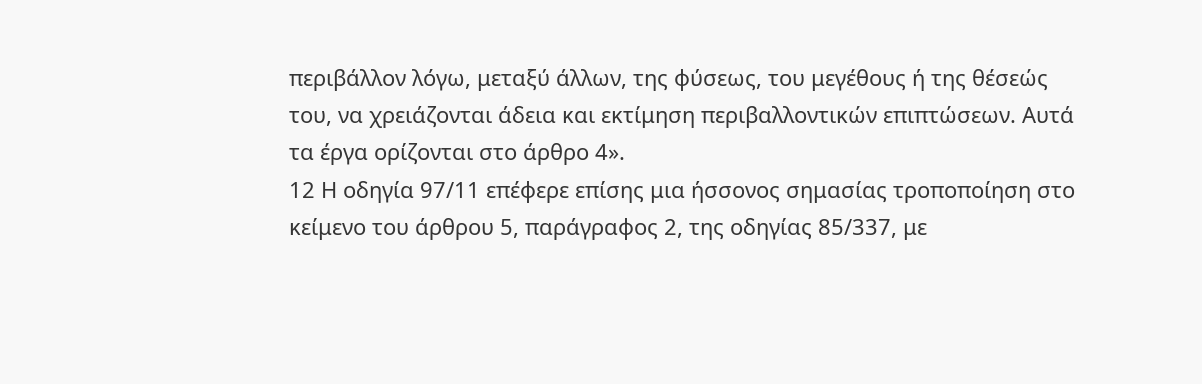περιβάλλον λόγω, μεταξύ άλλων, της φύσεως, του μεγέθους ή της θέσεώς του, να χρειάζονται άδεια και εκτίμηση περιβαλλοντικών επιπτώσεων. Αυτά τα έργα ορίζονται στο άρθρο 4».
12 Η οδηγία 97/11 επέφερε επίσης μια ήσσονος σημασίας τροποποίηση στο κείμενο του άρθρου 5, παράγραφος 2, της οδηγίας 85/337, με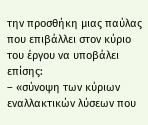την προσθήκη μιας παύλας που επιβάλλει στον κύριο του έργου να υποβάλει επίσης:
– «σύνοψη των κύριων εναλλακτικών λύσεων που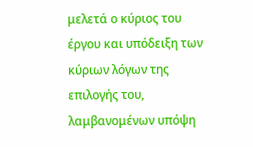μελετά ο κύριος του έργου και υπόδειξη των κύριων λόγων της επιλογής του, λαμβανομένων υπόψη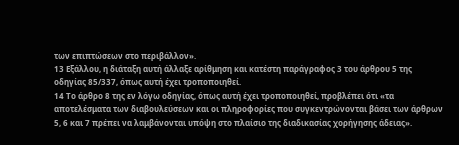των επιπτώσεων στο περιβάλλον».
13 Εξάλλου, η διάταξη αυτή άλλαξε αρίθμηση και κατέστη παράγραφος 3 του άρθρου 5 της οδηγίας 85/337, όπως αυτή έχει τροποποιηθεί.
14 Το άρθρο 8 της εν λόγω οδηγίας, όπως αυτή έχει τροποποιηθεί, προβλέπει ότι «τα αποτελέσματα των διαβουλεύσεων και οι πληροφορίες που συγκεντρώνονται βάσει των άρθρων 5, 6 και 7 πρέπει να λαμβάνονται υπόψη στο πλαίσιο της διαδικασίας χορήγησης άδειας».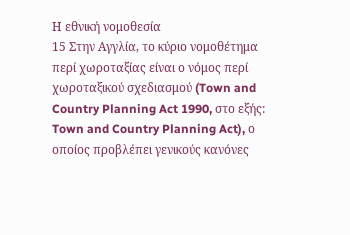Η εθνική νομοθεσία
15 Στην Αγγλία, το κύριο νομοθέτημα περί χωροταξίας είναι ο νόμος περί χωροταξικού σχεδιασμού (Town and Country Planning Act 1990, στο εξής: Town and Country Planning Act), ο οποίος προβλέπει γενικούς κανόνες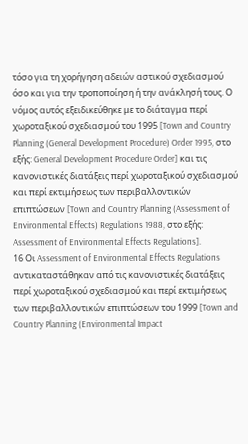τόσο για τη χορήγηση αδειών αστικού σχεδιασμού όσο και για την τροποποίηση ή την ανάκλησή τους. Ο νόμος αυτός εξειδικεύθηκε με το διάταγμα περί χωροταξικού σχεδιασμού του 1995 [Town and Country Planning (General Development Procedure) Order 1995, στο εξής: General Development Procedure Order] και τις κανονιστικές διατάξεις περί χωροταξικού σχεδιασμού και περί εκτιμήσεως των περιβαλλοντικών επιπτώσεων [Town and Country Planning (Assessment of Environmental Effects) Regulations 1988, στο εξής: Assessment of Environmental Effects Regulations].
16 Οι Assessment of Environmental Effects Regulations αντικαταστάθηκαν από τις κανονιστικές διατάξεις περί χωροταξικού σχεδιασμού και περί εκτιμήσεως των περιβαλλοντικών επιπτώσεων του 1999 [Town and Country Planning (Environmental Impact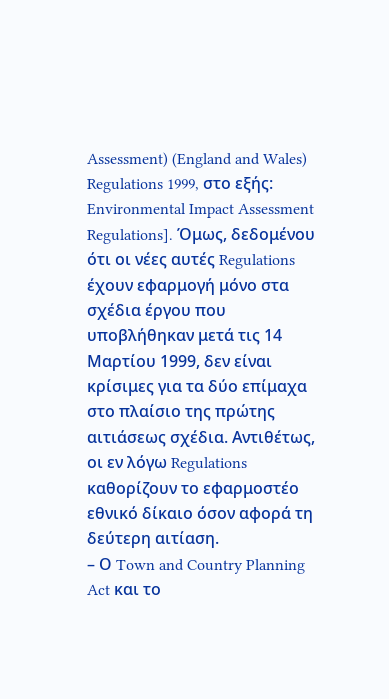Assessment) (England and Wales) Regulations 1999, στο εξής: Environmental Impact Assessment Regulations]. Όμως, δεδομένου ότι οι νέες αυτές Regulations έχουν εφαρμογή μόνο στα σχέδια έργου που υποβλήθηκαν μετά τις 14 Μαρτίου 1999, δεν είναι κρίσιμες για τα δύο επίμαχα στο πλαίσιο της πρώτης αιτιάσεως σχέδια. Αντιθέτως, οι εν λόγω Regulations καθορίζουν το εφαρμοστέο εθνικό δίκαιο όσον αφορά τη δεύτερη αιτίαση.
– Ο Town and Country Planning Act και το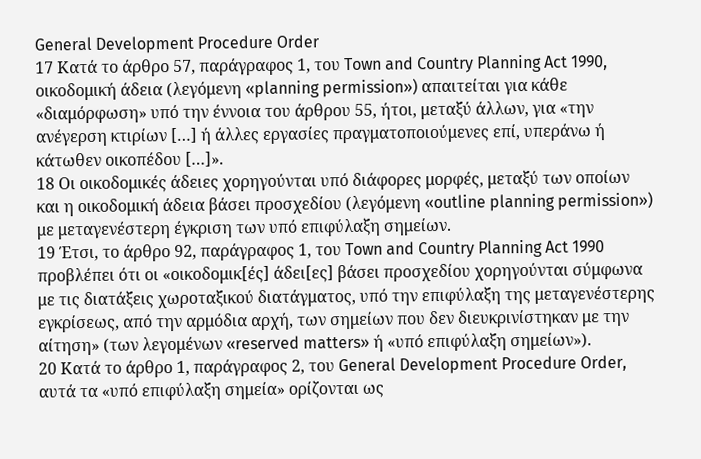General Development Procedure Order
17 Κατά το άρθρο 57, παράγραφος 1, του Town and Country Planning Act 1990, οικοδομική άδεια (λεγόμενη «planning permission») απαιτείται για κάθε «διαμόρφωση» υπό την έννοια του άρθρου 55, ήτοι, μεταξύ άλλων, για «την ανέγερση κτιρίων […] ή άλλες εργασίες πραγματοποιούμενες επί, υπεράνω ή κάτωθεν οικοπέδου […]».
18 Οι οικοδομικές άδειες χορηγούνται υπό διάφορες μορφές, μεταξύ των οποίων και η οικοδομική άδεια βάσει προσχεδίου (λεγόμενη «outline planning permission») με μεταγενέστερη έγκριση των υπό επιφύλαξη σημείων.
19 Έτσι, το άρθρο 92, παράγραφος 1, του Town and Country Planning Act 1990 προβλέπει ότι οι «οικοδομικ[ές] άδει[ες] βάσει προσχεδίου χορηγούνται σύμφωνα με τις διατάξεις χωροταξικού διατάγματος, υπό την επιφύλαξη της μεταγενέστερης εγκρίσεως, από την αρμόδια αρχή, των σημείων που δεν διευκρινίστηκαν με την αίτηση» (των λεγομένων «reserved matters» ή «υπό επιφύλαξη σημείων»).
20 Κατά το άρθρο 1, παράγραφος 2, του General Development Procedure Order, αυτά τα «υπό επιφύλαξη σημεία» ορίζονται ως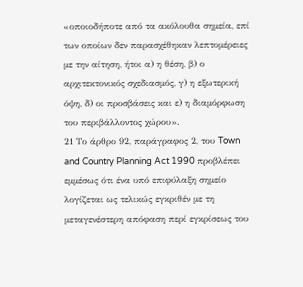«οποιοδήποτε από τα ακόλουθα σημεία, επί των οποίων δεν παρασχέθηκαν λεπτομέρειες με την αίτηση, ήτοι α) η θέση, β) ο αρχιτεκτονικός σχεδιασμός, γ) η εξωτερική όψη, δ) οι προσβάσεις και ε) η διαμόρφωση του περιβάλλοντος χώρου».
21 Το άρθρο 92, παράγραφος 2, του Town and Country Planning Act 1990 προβλέπει εμμέσως ότι ένα υπό επιφύλαξη σημείο λογίζεται ως τελικώς εγκριθέν με τη μεταγενέστερη απόφαση περί εγκρίσεως του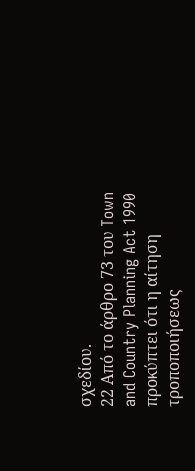σχεδίου.
22 Από το άρθρο 73 του Town and Country Planning Act 1990 προκύπτει ότι η αίτηση τροποποιήσεως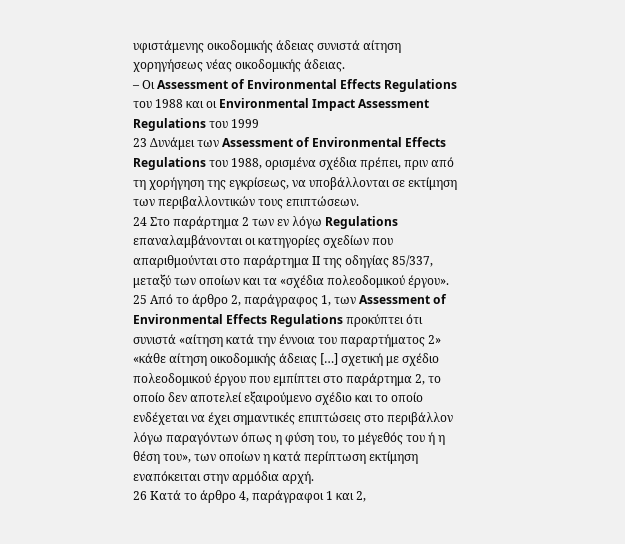υφιστάμενης οικοδομικής άδειας συνιστά αίτηση χορηγήσεως νέας οικοδομικής άδειας.
– Οι Assessment of Environmental Effects Regulations του 1988 και οι Environmental Impact Assessment Regulations του 1999
23 Δυνάμει των Assessment of Environmental Effects Regulations του 1988, ορισμένα σχέδια πρέπει, πριν από τη χορήγηση της εγκρίσεως, να υποβάλλονται σε εκτίμηση των περιβαλλοντικών τους επιπτώσεων.
24 Στο παράρτημα 2 των εν λόγω Regulations επαναλαμβάνονται οι κατηγορίες σχεδίων που απαριθμούνται στο παράρτημα ΙΙ της οδηγίας 85/337, μεταξύ των οποίων και τα «σχέδια πολεοδομικού έργου».
25 Από το άρθρο 2, παράγραφος 1, των Assessment of Environmental Effects Regulations προκύπτει ότι συνιστά «αίτηση κατά την έννοια του παραρτήματος 2» «κάθε αίτηση οικοδομικής άδειας […] σχετική με σχέδιο πολεοδομικού έργου που εμπίπτει στο παράρτημα 2, το οποίο δεν αποτελεί εξαιρούμενο σχέδιο και το οποίο ενδέχεται να έχει σημαντικές επιπτώσεις στο περιβάλλον λόγω παραγόντων όπως η φύση του, το μέγεθός του ή η θέση του», των οποίων η κατά περίπτωση εκτίμηση εναπόκειται στην αρμόδια αρχή.
26 Κατά το άρθρο 4, παράγραφοι 1 και 2,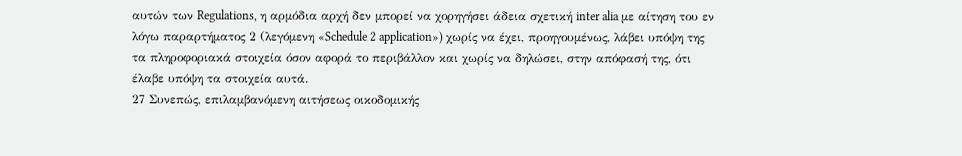αυτών των Regulations, η αρμόδια αρχή δεν μπορεί να χορηγήσει άδεια σχετική inter alia με αίτηση του εν λόγω παραρτήματος 2 (λεγόμενη «Schedule 2 application») χωρίς να έχει, προηγουμένως, λάβει υπόψη της τα πληροφοριακά στοιχεία όσον αφορά το περιβάλλον και χωρίς να δηλώσει, στην απόφασή της, ότι έλαβε υπόψη τα στοιχεία αυτά.
27 Συνεπώς, επιλαμβανόμενη αιτήσεως οικοδομικής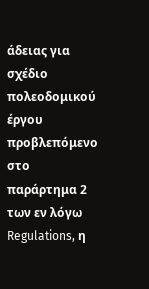άδειας για σχέδιο πολεοδομικού έργου προβλεπόμενο στο παράρτημα 2 των εν λόγω Regulations, η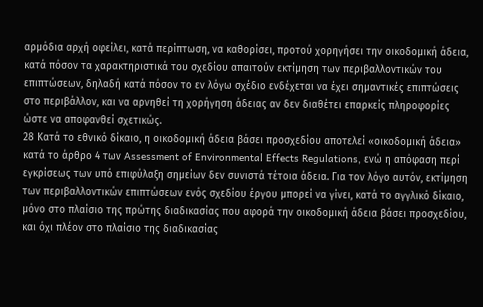αρμόδια αρχή οφείλει, κατά περίπτωση, να καθορίσει, προτού χορηγήσει την οικοδομική άδεια, κατά πόσον τα χαρακτηριστικά του σχεδίου απαιτούν εκτίμηση των περιβαλλοντικών του επιπτώσεων, δηλαδή κατά πόσον το εν λόγω σχέδιο ενδέχεται να έχει σημαντικές επιπτώσεις στο περιβάλλον, και να αρνηθεί τη χορήγηση άδειας αν δεν διαθέτει επαρκείς πληροφορίες ώστε να αποφανθεί σχετικώς.
28 Κατά το εθνικό δίκαιο, η οικοδομική άδεια βάσει προσχεδίου αποτελεί «οικοδομική άδεια» κατά το άρθρο 4 των Assessment of Environmental Effects Regulations, ενώ η απόφαση περί εγκρίσεως των υπό επιφύλαξη σημείων δεν συνιστά τέτοια άδεια. Για τον λόγο αυτόν, εκτίμηση των περιβαλλοντικών επιπτώσεων ενός σχεδίου έργου μπορεί να γίνει, κατά το αγγλικό δίκαιο, μόνο στο πλαίσιο της πρώτης διαδικασίας που αφορά την οικοδομική άδεια βάσει προσχεδίου, και όχι πλέον στο πλαίσιο της διαδικασίας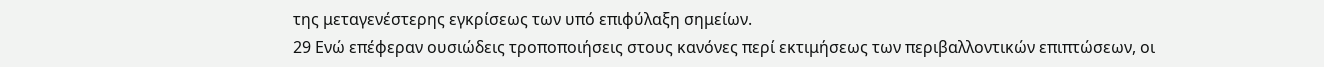της μεταγενέστερης εγκρίσεως των υπό επιφύλαξη σημείων.
29 Ενώ επέφεραν ουσιώδεις τροποποιήσεις στους κανόνες περί εκτιμήσεως των περιβαλλοντικών επιπτώσεων, οι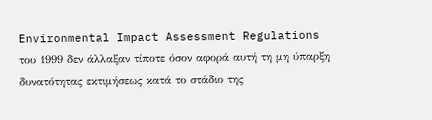Environmental Impact Assessment Regulations του 1999 δεν άλλαξαν τίποτε όσον αφορά αυτή τη μη ύπαρξη δυνατότητας εκτιμήσεως κατά το στάδιο της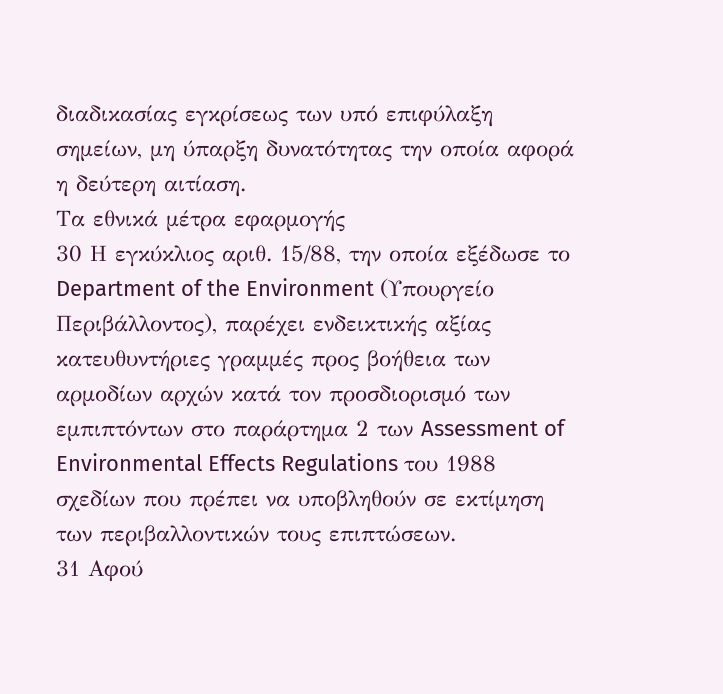διαδικασίας εγκρίσεως των υπό επιφύλαξη σημείων, μη ύπαρξη δυνατότητας την οποία αφορά η δεύτερη αιτίαση.
Τα εθνικά μέτρα εφαρμογής
30 Η εγκύκλιος αριθ. 15/88, την οποία εξέδωσε το Department of the Environment (Υπουργείο Περιβάλλοντος), παρέχει ενδεικτικής αξίας κατευθυντήριες γραμμές προς βοήθεια των αρμοδίων αρχών κατά τον προσδιορισμό των εμπιπτόντων στο παράρτημα 2 των Assessment of Environmental Effects Regulations του 1988 σχεδίων που πρέπει να υποβληθούν σε εκτίμηση των περιβαλλοντικών τους επιπτώσεων.
31 Αφού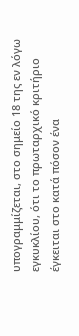υπογραμμίζεται, στο σημείο 18 της εν λόγω εγκυκλίου, ότι το πρωταρχικό κριτήριο έγκειται στο κατά πόσον ένα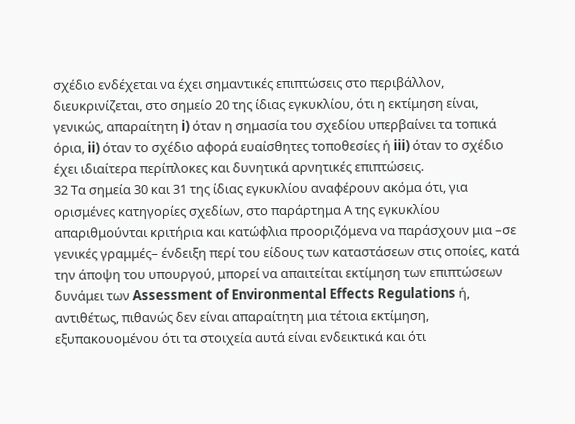σχέδιο ενδέχεται να έχει σημαντικές επιπτώσεις στο περιβάλλον, διευκρινίζεται, στο σημείο 20 της ίδιας εγκυκλίου, ότι η εκτίμηση είναι, γενικώς, απαραίτητη i) όταν η σημασία του σχεδίου υπερβαίνει τα τοπικά όρια, ii) όταν το σχέδιο αφορά ευαίσθητες τοποθεσίες ή iii) όταν το σχέδιο έχει ιδιαίτερα περίπλοκες και δυνητικά αρνητικές επιπτώσεις.
32 Τα σημεία 30 και 31 της ίδιας εγκυκλίου αναφέρουν ακόμα ότι, για ορισμένες κατηγορίες σχεδίων, στο παράρτημα Α της εγκυκλίου απαριθμούνται κριτήρια και κατώφλια προοριζόμενα να παράσχουν μια –σε γενικές γραμμές– ένδειξη περί του είδους των καταστάσεων στις οποίες, κατά την άποψη του υπουργού, μπορεί να απαιτείται εκτίμηση των επιπτώσεων δυνάμει των Assessment of Environmental Effects Regulations ή, αντιθέτως, πιθανώς δεν είναι απαραίτητη μια τέτοια εκτίμηση, εξυπακουομένου ότι τα στοιχεία αυτά είναι ενδεικτικά και ότι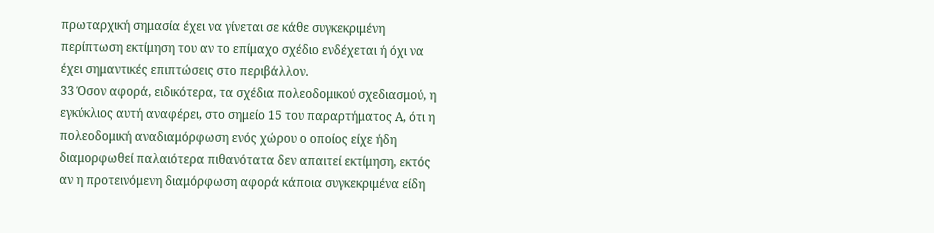πρωταρχική σημασία έχει να γίνεται σε κάθε συγκεκριμένη περίπτωση εκτίμηση του αν το επίμαχο σχέδιο ενδέχεται ή όχι να έχει σημαντικές επιπτώσεις στο περιβάλλον.
33 Όσον αφορά, ειδικότερα, τα σχέδια πολεοδομικού σχεδιασμού, η εγκύκλιος αυτή αναφέρει, στο σημείο 15 του παραρτήματος Α, ότι η πολεοδομική αναδιαμόρφωση ενός χώρου ο οποίος είχε ήδη διαμορφωθεί παλαιότερα πιθανότατα δεν απαιτεί εκτίμηση, εκτός αν η προτεινόμενη διαμόρφωση αφορά κάποια συγκεκριμένα είδη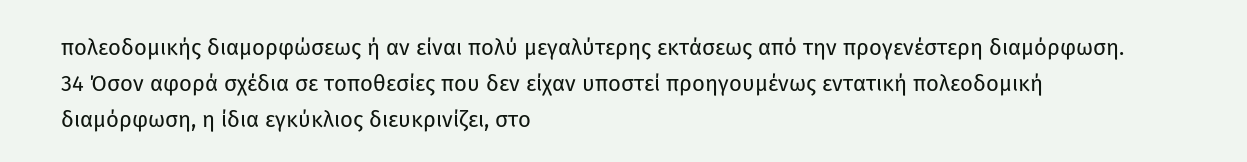πολεοδομικής διαμορφώσεως ή αν είναι πολύ μεγαλύτερης εκτάσεως από την προγενέστερη διαμόρφωση.
34 Όσον αφορά σχέδια σε τοποθεσίες που δεν είχαν υποστεί προηγουμένως εντατική πολεοδομική διαμόρφωση, η ίδια εγκύκλιος διευκρινίζει, στο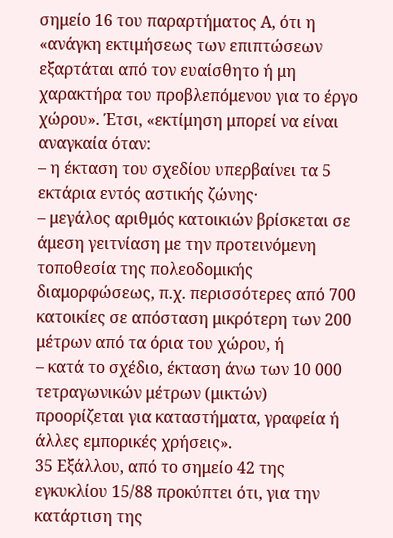σημείο 16 του παραρτήματος Α, ότι η «ανάγκη εκτιμήσεως των επιπτώσεων εξαρτάται από τον ευαίσθητο ή μη χαρακτήρα του προβλεπόμενου για το έργο χώρου». Έτσι, «εκτίμηση μπορεί να είναι αναγκαία όταν:
– η έκταση του σχεδίου υπερβαίνει τα 5 εκτάρια εντός αστικής ζώνης·
– μεγάλος αριθμός κατοικιών βρίσκεται σε άμεση γειτνίαση με την προτεινόμενη τοποθεσία της πολεοδομικής διαμορφώσεως, π.χ. περισσότερες από 700 κατοικίες σε απόσταση μικρότερη των 200 μέτρων από τα όρια του χώρου, ή
– κατά το σχέδιο, έκταση άνω των 10 000 τετραγωνικών μέτρων (μικτών) προορίζεται για καταστήματα, γραφεία ή άλλες εμπορικές χρήσεις».
35 Εξάλλου, από το σημείο 42 της εγκυκλίου 15/88 προκύπτει ότι, για την κατάρτιση της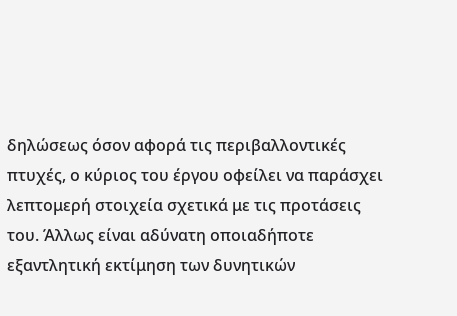δηλώσεως όσον αφορά τις περιβαλλοντικές πτυχές, ο κύριος του έργου οφείλει να παράσχει λεπτομερή στοιχεία σχετικά με τις προτάσεις του. Άλλως είναι αδύνατη οποιαδήποτε εξαντλητική εκτίμηση των δυνητικών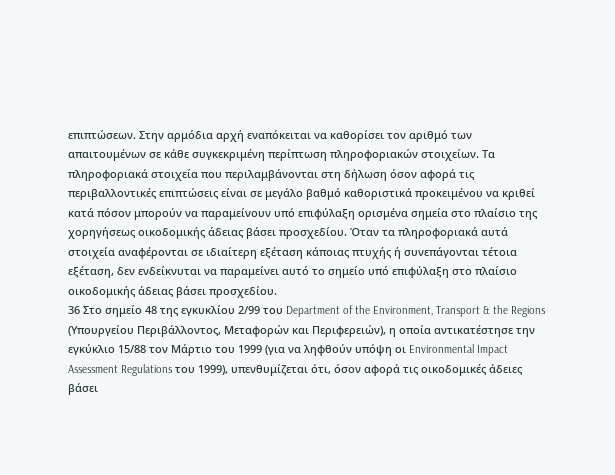επιπτώσεων. Στην αρμόδια αρχή εναπόκειται να καθορίσει τον αριθμό των απαιτουμένων σε κάθε συγκεκριμένη περίπτωση πληροφοριακών στοιχείων. Τα πληροφοριακά στοιχεία που περιλαμβάνονται στη δήλωση όσον αφορά τις περιβαλλοντικές επιπτώσεις είναι σε μεγάλο βαθμό καθοριστικά προκειμένου να κριθεί κατά πόσον μπορούν να παραμείνουν υπό επιφύλαξη ορισμένα σημεία στο πλαίσιο της χορηγήσεως οικοδομικής άδειας βάσει προσχεδίου. Όταν τα πληροφοριακά αυτά στοιχεία αναφέρονται σε ιδιαίτερη εξέταση κάποιας πτυχής ή συνεπάγονται τέτοια εξέταση, δεν ενδείκνυται να παραμείνει αυτό το σημείο υπό επιφύλαξη στο πλαίσιο οικοδομικής άδειας βάσει προσχεδίου.
36 Στο σημείο 48 της εγκυκλίου 2/99 του Department of the Environment, Transport & the Regions (Υπουργείου Περιβάλλοντος, Μεταφορών και Περιφερειών), η οποία αντικατέστησε την εγκύκλιο 15/88 τον Μάρτιο του 1999 (για να ληφθούν υπόψη οι Environmental Impact Assessment Regulations του 1999), υπενθυμίζεται ότι, όσον αφορά τις οικοδομικές άδειες βάσει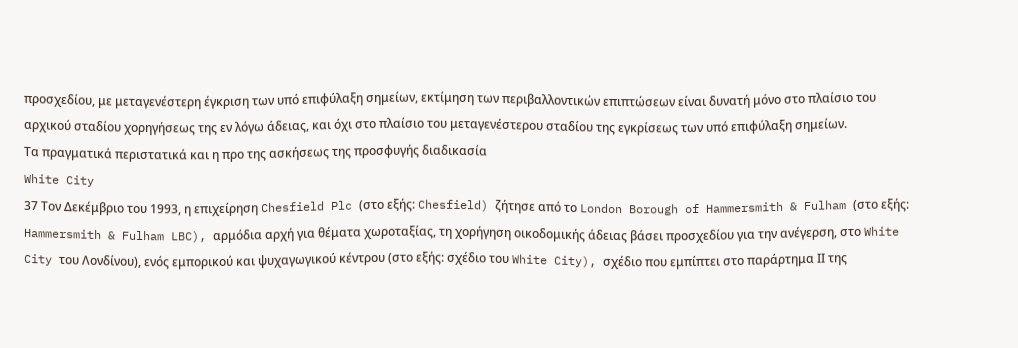προσχεδίου, με μεταγενέστερη έγκριση των υπό επιφύλαξη σημείων, εκτίμηση των περιβαλλοντικών επιπτώσεων είναι δυνατή μόνο στο πλαίσιο του αρχικού σταδίου χορηγήσεως της εν λόγω άδειας, και όχι στο πλαίσιο του μεταγενέστερου σταδίου της εγκρίσεως των υπό επιφύλαξη σημείων.
Τα πραγματικά περιστατικά και η προ της ασκήσεως της προσφυγής διαδικασία
White City
37 Τον Δεκέμβριο του 1993, η επιχείρηση Chesfield Plc (στο εξής: Chesfield) ζήτησε από το London Borough of Hammersmith & Fulham (στο εξής: Hammersmith & Fulham LBC), αρμόδια αρχή για θέματα χωροταξίας, τη χορήγηση οικοδομικής άδειας βάσει προσχεδίου για την ανέγερση, στο White City του Λονδίνου), ενός εμπορικού και ψυχαγωγικού κέντρου (στο εξής: σχέδιο του White City), σχέδιο που εμπίπτει στο παράρτημα ΙΙ της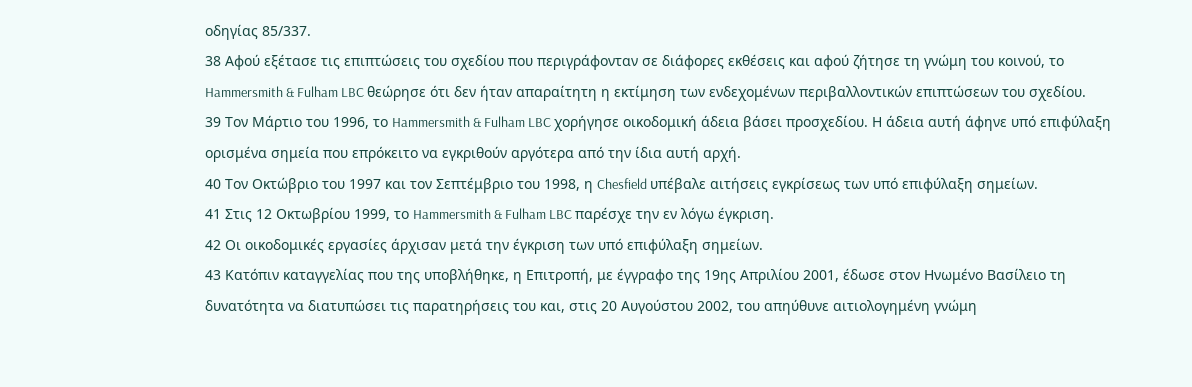οδηγίας 85/337.
38 Αφού εξέτασε τις επιπτώσεις του σχεδίου που περιγράφονταν σε διάφορες εκθέσεις και αφού ζήτησε τη γνώμη του κοινού, το Hammersmith & Fulham LBC θεώρησε ότι δεν ήταν απαραίτητη η εκτίμηση των ενδεχομένων περιβαλλοντικών επιπτώσεων του σχεδίου.
39 Τον Μάρτιο του 1996, το Hammersmith & Fulham LBC χορήγησε οικοδομική άδεια βάσει προσχεδίου. Η άδεια αυτή άφηνε υπό επιφύλαξη ορισμένα σημεία που επρόκειτο να εγκριθούν αργότερα από την ίδια αυτή αρχή.
40 Τον Οκτώβριο του 1997 και τον Σεπτέμβριο του 1998, η Chesfield υπέβαλε αιτήσεις εγκρίσεως των υπό επιφύλαξη σημείων.
41 Στις 12 Οκτωβρίου 1999, το Hammersmith & Fulham LBC παρέσχε την εν λόγω έγκριση.
42 Οι οικοδομικές εργασίες άρχισαν μετά την έγκριση των υπό επιφύλαξη σημείων.
43 Κατόπιν καταγγελίας που της υποβλήθηκε, η Επιτροπή, με έγγραφο της 19ης Απριλίου 2001, έδωσε στον Ηνωμένο Βασίλειο τη δυνατότητα να διατυπώσει τις παρατηρήσεις του και, στις 20 Αυγούστου 2002, του απηύθυνε αιτιολογημένη γνώμη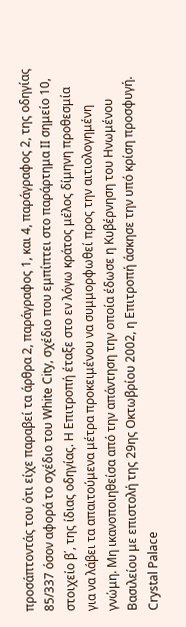προσάπτοντάς του ότι είχε παραβεί τα άρθρα 2, παράγραφος 1, και 4, παράγραφος 2, της οδηγίας 85/337 όσον αφορά το σχέδιο του White City, σχέδιο που εμπίπτει στο παράρτημα ΙΙ σημείο 10, στοιχείο β΄, της ίδιας οδηγίας. Η Επιτροπή έταξε στο εν λόγω κράτος μέλος δίμηνη προθεσμία για να λάβει τα απαιτούμενα μέτρα προκειμένου να συμμορφωθεί προς την αιτιολογημένη γνώμη. Μη ικανοποιηθείσα από την απάντηση την οποία έδωσε η Κυβέρνηση του Ηνωμένου Βασιλείου με επιστολή της 29ης Οκτωβρίου 2002, η Επιτροπή άσκησε την υπό κρίση προσφυγή.
Crystal Palace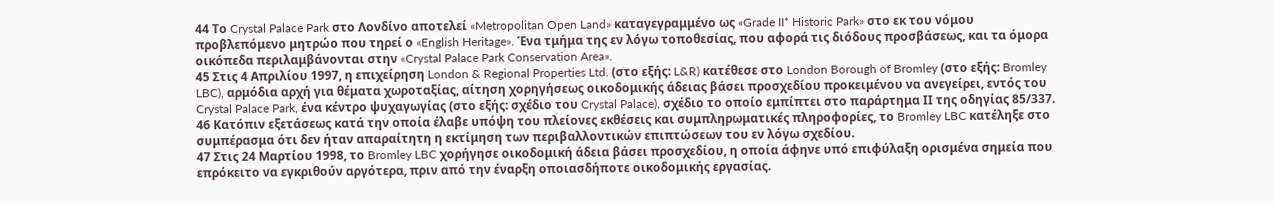44 Το Crystal Palace Park στο Λονδίνο αποτελεί «Metropolitan Open Land» καταγεγραμμένο ως «Grade II* Historic Park» στο εκ του νόμου προβλεπόμενο μητρώο που τηρεί ο «English Heritage». Ένα τμήμα της εν λόγω τοποθεσίας, που αφορά τις διόδους προσβάσεως, και τα όμορα οικόπεδα περιλαμβάνονται στην «Crystal Palace Park Conservation Area».
45 Στις 4 Απριλίου 1997, η επιχείρηση London & Regional Properties Ltd. (στο εξής: L&R) κατέθεσε στο London Borough of Bromley (στο εξής: Bromley LBC), αρμόδια αρχή για θέματα χωροταξίας, αίτηση χορηγήσεως οικοδομικής άδειας βάσει προσχεδίου προκειμένου να ανεγείρει, εντός του Crystal Palace Park, ένα κέντρο ψυχαγωγίας (στο εξής: σχέδιο του Crystal Palace), σχέδιο το οποίο εμπίπτει στο παράρτημα ΙΙ της οδηγίας 85/337.
46 Κατόπιν εξετάσεως κατά την οποία έλαβε υπόψη του πλείονες εκθέσεις και συμπληρωματικές πληροφορίες, το Bromley LBC κατέληξε στο συμπέρασμα ότι δεν ήταν απαραίτητη η εκτίμηση των περιβαλλοντικών επιπτώσεων του εν λόγω σχεδίου.
47 Στις 24 Μαρτίου 1998, το Bromley LBC χορήγησε οικοδομική άδεια βάσει προσχεδίου, η οποία άφηνε υπό επιφύλαξη ορισμένα σημεία που επρόκειτο να εγκριθούν αργότερα, πριν από την έναρξη οποιασδήποτε οικοδομικής εργασίας.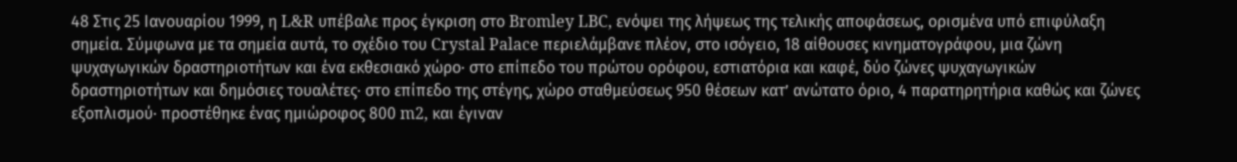48 Στις 25 Ιανουαρίου 1999, η L&R υπέβαλε προς έγκριση στο Bromley LBC, ενόψει της λήψεως της τελικής αποφάσεως, ορισμένα υπό επιφύλαξη σημεία. Σύμφωνα με τα σημεία αυτά, το σχέδιο του Crystal Palace περιελάμβανε πλέον, στο ισόγειο, 18 αίθουσες κινηματογράφου, μια ζώνη ψυχαγωγικών δραστηριοτήτων και ένα εκθεσιακό χώρο· στο επίπεδο του πρώτου ορόφου, εστιατόρια και καφέ, δύο ζώνες ψυχαγωγικών δραστηριοτήτων και δημόσιες τουαλέτες· στο επίπεδο της στέγης, χώρο σταθμεύσεως 950 θέσεων κατ’ ανώτατο όριο, 4 παρατηρητήρια καθώς και ζώνες εξοπλισμού· προστέθηκε ένας ημιώροφος 800 m2, και έγιναν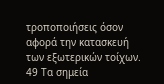τροποποιήσεις όσον αφορά την κατασκευή των εξωτερικών τοίχων.
49 Τα σημεία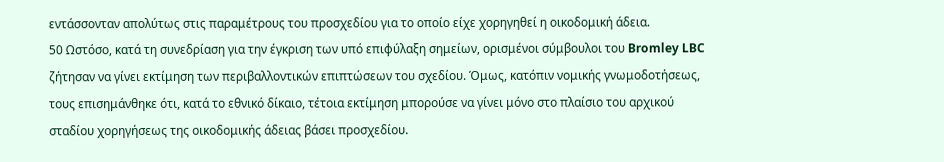εντάσσονταν απολύτως στις παραμέτρους του προσχεδίου για το οποίο είχε χορηγηθεί η οικοδομική άδεια.
50 Ωστόσο, κατά τη συνεδρίαση για την έγκριση των υπό επιφύλαξη σημείων, ορισμένοι σύμβουλοι του Bromley LBC ζήτησαν να γίνει εκτίμηση των περιβαλλοντικών επιπτώσεων του σχεδίου. Όμως, κατόπιν νομικής γνωμοδοτήσεως, τους επισημάνθηκε ότι, κατά το εθνικό δίκαιο, τέτοια εκτίμηση μπορούσε να γίνει μόνο στο πλαίσιο του αρχικού σταδίου χορηγήσεως της οικοδομικής άδειας βάσει προσχεδίου.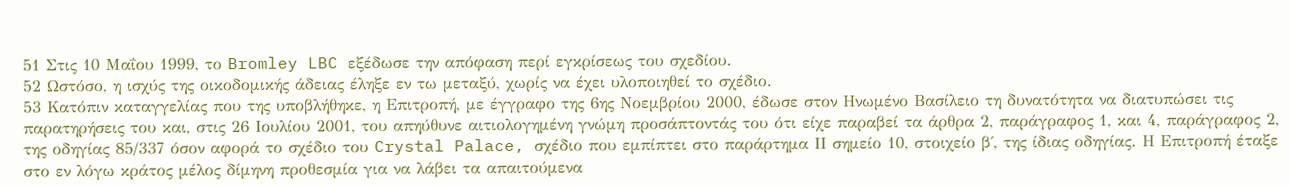51 Στις 10 Μαΐου 1999, το Bromley LBC εξέδωσε την απόφαση περί εγκρίσεως του σχεδίου.
52 Ωστόσο, η ισχύς της οικοδομικής άδειας έληξε εν τω μεταξύ, χωρίς να έχει υλοποιηθεί το σχέδιο.
53 Κατόπιν καταγγελίας που της υποβλήθηκε, η Επιτροπή, με έγγραφο της 6ης Νοεμβρίου 2000, έδωσε στον Ηνωμένο Βασίλειο τη δυνατότητα να διατυπώσει τις παρατηρήσεις του και, στις 26 Ιουλίου 2001, του απηύθυνε αιτιολογημένη γνώμη προσάπτοντάς του ότι είχε παραβεί τα άρθρα 2, παράγραφος 1, και 4, παράγραφος 2, της οδηγίας 85/337 όσον αφορά το σχέδιο του Crystal Palace, σχέδιο που εμπίπτει στο παράρτημα ΙΙ σημείο 10, στοιχείο β΄, της ίδιας οδηγίας. Η Επιτροπή έταξε στο εν λόγω κράτος μέλος δίμηνη προθεσμία για να λάβει τα απαιτούμενα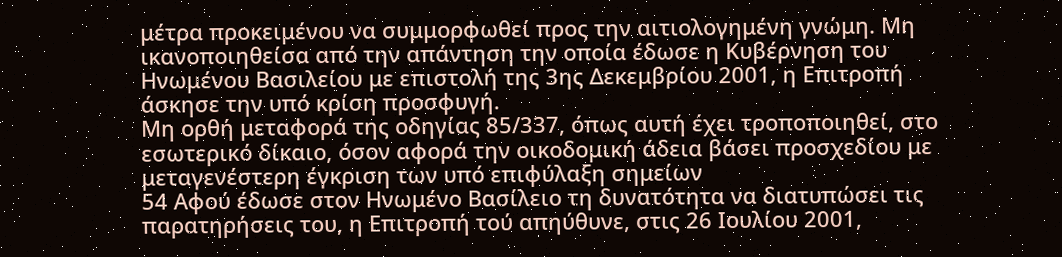μέτρα προκειμένου να συμμορφωθεί προς την αιτιολογημένη γνώμη. Μη ικανοποιηθείσα από την απάντηση την οποία έδωσε η Κυβέρνηση του Ηνωμένου Βασιλείου με επιστολή της 3ης Δεκεμβρίου 2001, η Επιτροπή άσκησε την υπό κρίση προσφυγή.
Μη ορθή μεταφορά της οδηγίας 85/337, όπως αυτή έχει τροποποιηθεί, στο εσωτερικό δίκαιο, όσον αφορά την οικοδομική άδεια βάσει προσχεδίου με μεταγενέστερη έγκριση των υπό επιφύλαξη σημείων
54 Αφού έδωσε στον Ηνωμένο Βασίλειο τη δυνατότητα να διατυπώσει τις παρατηρήσεις του, η Επιτροπή τού απηύθυνε, στις 26 Ιουλίου 2001,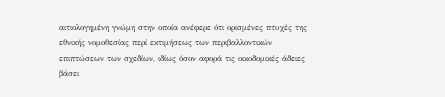αιτιολογημένη γνώμη στην οποία ανέφερε ότι ορισμένες πτυχές της εθνικής νομοθεσίας περί εκτιμήσεως των περιβαλλοντικών επιπτώσεων των σχεδίων, ιδίως όσον αφορά τις οικοδομικές άδειες βάσει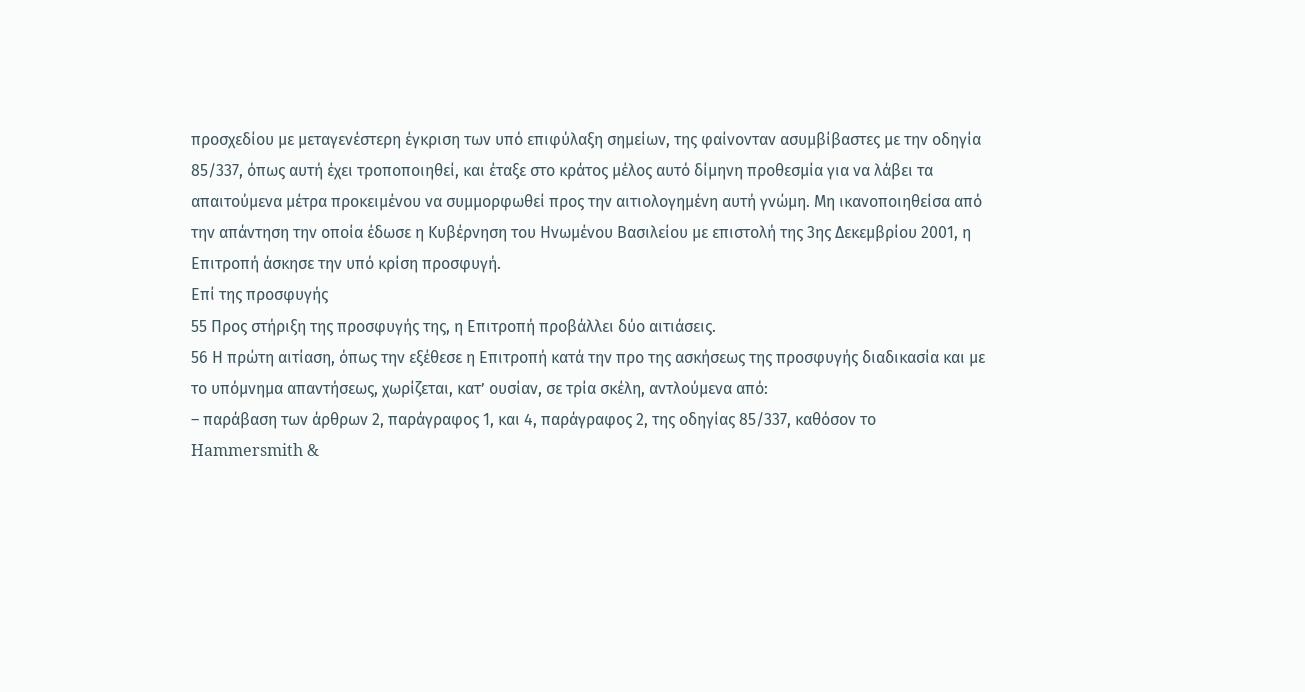προσχεδίου με μεταγενέστερη έγκριση των υπό επιφύλαξη σημείων, της φαίνονταν ασυμβίβαστες με την οδηγία 85/337, όπως αυτή έχει τροποποιηθεί, και έταξε στο κράτος μέλος αυτό δίμηνη προθεσμία για να λάβει τα απαιτούμενα μέτρα προκειμένου να συμμορφωθεί προς την αιτιολογημένη αυτή γνώμη. Μη ικανοποιηθείσα από την απάντηση την οποία έδωσε η Κυβέρνηση του Ηνωμένου Βασιλείου με επιστολή της 3ης Δεκεμβρίου 2001, η Επιτροπή άσκησε την υπό κρίση προσφυγή.
Επί της προσφυγής
55 Προς στήριξη της προσφυγής της, η Επιτροπή προβάλλει δύο αιτιάσεις.
56 Η πρώτη αιτίαση, όπως την εξέθεσε η Επιτροπή κατά την προ της ασκήσεως της προσφυγής διαδικασία και με το υπόμνημα απαντήσεως, χωρίζεται, κατ’ ουσίαν, σε τρία σκέλη, αντλούμενα από:
– παράβαση των άρθρων 2, παράγραφος 1, και 4, παράγραφος 2, της οδηγίας 85/337, καθόσον το Hammersmith &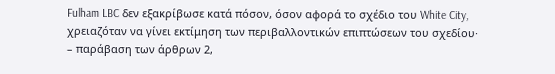Fulham LBC δεν εξακρίβωσε κατά πόσον, όσον αφορά το σχέδιο του White City, χρειαζόταν να γίνει εκτίμηση των περιβαλλοντικών επιπτώσεων του σχεδίου·
– παράβαση των άρθρων 2,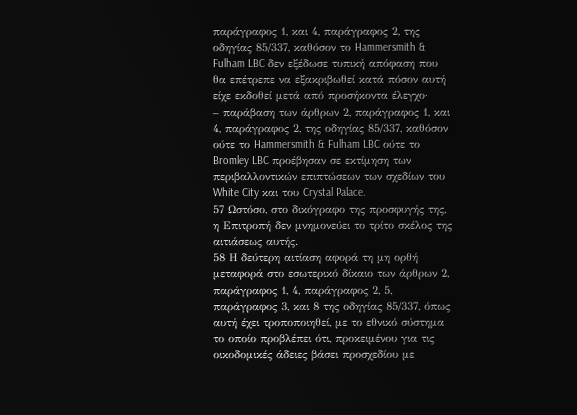παράγραφος 1, και 4, παράγραφος 2, της οδηγίας 85/337, καθόσον το Hammersmith & Fulham LBC δεν εξέδωσε τυπική απόφαση που θα επέτρεπε να εξακριβωθεί κατά πόσον αυτή είχε εκδοθεί μετά από προσήκοντα έλεγχο·
– παράβαση των άρθρων 2, παράγραφος 1, και 4, παράγραφος 2, της οδηγίας 85/337, καθόσον ούτε το Hammersmith & Fulham LBC ούτε το Bromley LBC προέβησαν σε εκτίμηση των περιβαλλοντικών επιπτώσεων των σχεδίων του White City και του Crystal Palace.
57 Ωστόσο, στο δικόγραφο της προσφυγής της, η Επιτροπή δεν μνημονεύει το τρίτο σκέλος της αιτιάσεως αυτής.
58 Η δεύτερη αιτίαση αφορά τη μη ορθή μεταφορά στο εσωτερικό δίκαιο των άρθρων 2, παράγραφος 1, 4, παράγραφος 2, 5, παράγραφος 3, και 8 της οδηγίας 85/337, όπως αυτή έχει τροποποιηθεί, με το εθνικό σύστημα το οποίο προβλέπει ότι, προκειμένου για τις οικοδομικές άδειες βάσει προσχεδίου με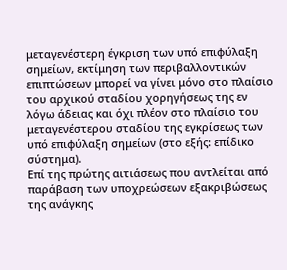μεταγενέστερη έγκριση των υπό επιφύλαξη σημείων, εκτίμηση των περιβαλλοντικών επιπτώσεων μπορεί να γίνει μόνο στο πλαίσιο του αρχικού σταδίου χορηγήσεως της εν λόγω άδειας και όχι πλέον στο πλαίσιο του μεταγενέστερου σταδίου της εγκρίσεως των υπό επιφύλαξη σημείων (στο εξής: επίδικο σύστημα).
Επί της πρώτης αιτιάσεως που αντλείται από παράβαση των υποχρεώσεων εξακριβώσεως της ανάγκης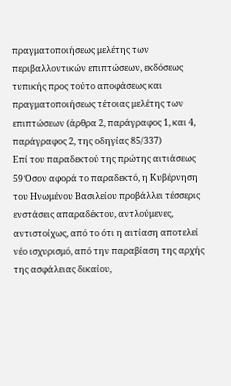πραγματοποιήσεως μελέτης των περιβαλλοντικών επιπτώσεων, εκδόσεως τυπικής προς τούτο αποφάσεως και πραγματοποιήσεως τέτοιας μελέτης των επιπτώσεων (άρθρα 2, παράγραφος 1, και 4, παράγραφος 2, της οδηγίας 85/337)
Επί του παραδεκτού της πρώτης αιτιάσεως
59 Όσον αφορά το παραδεκτό, η Κυβέρνηση του Ηνωμένου Βασιλείου προβάλλει τέσσερις ενστάσεις απαραδέκτου, αντλούμενες, αντιστοίχως, από το ότι η αιτίαση αποτελεί νέο ισχυρισμό, από την παραβίαση της αρχής της ασφάλειας δικαίου,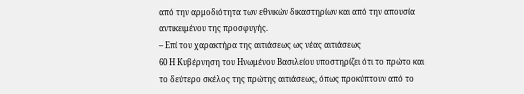από την αρμοδιότητα των εθνικών δικαστηρίων και από την απουσία αντικειμένου της προσφυγής.
– Επί του χαρακτήρα της αιτιάσεως ως νέας αιτιάσεως
60 Η Κυβέρνηση του Ηνωμένου Βασιλείου υποστηρίζει ότι το πρώτο και το δεύτερο σκέλος της πρώτης αιτιάσεως, όπως προκύπτουν από το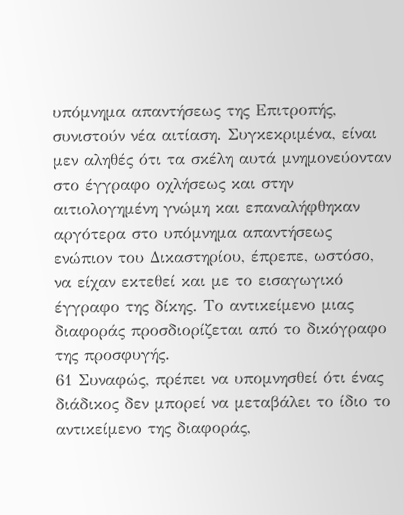υπόμνημα απαντήσεως της Επιτροπής, συνιστούν νέα αιτίαση. Συγκεκριμένα, είναι μεν αληθές ότι τα σκέλη αυτά μνημονεύονταν στο έγγραφο οχλήσεως και στην αιτιολογημένη γνώμη και επαναλήφθηκαν αργότερα στο υπόμνημα απαντήσεως ενώπιον του Δικαστηρίου, έπρεπε, ωστόσο, να είχαν εκτεθεί και με το εισαγωγικό έγγραφο της δίκης. Το αντικείμενο μιας διαφοράς προσδιορίζεται από το δικόγραφο της προσφυγής.
61 Συναφώς, πρέπει να υπομνησθεί ότι ένας διάδικος δεν μπορεί να μεταβάλει το ίδιο το αντικείμενο της διαφοράς,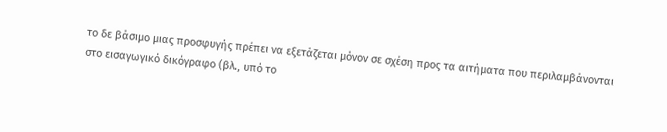το δε βάσιμο μιας προσφυγής πρέπει να εξετάζεται μόνον σε σχέση προς τα αιτήματα που περιλαμβάνονται στο εισαγωγικό δικόγραφο (βλ., υπό το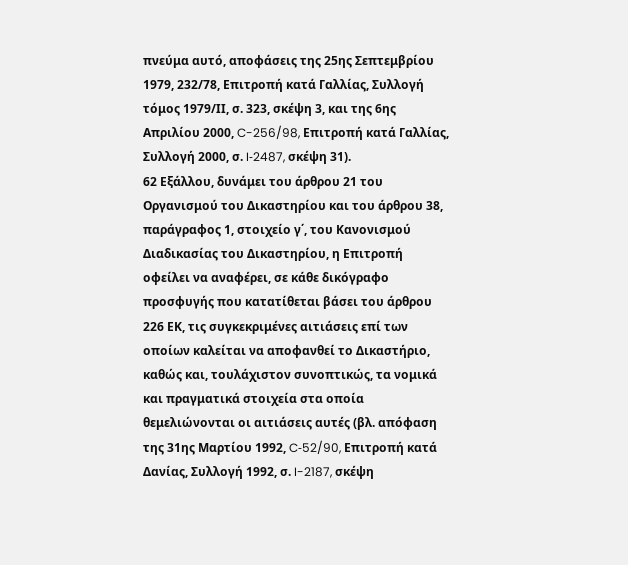πνεύμα αυτό, αποφάσεις της 25ης Σεπτεμβρίου 1979, 232/78, Επιτροπή κατά Γαλλίας, Συλλογή τόμος 1979/ΙΙ, σ. 323, σκέψη 3, και της 6ης Απριλίου 2000, C-256/98, Επιτροπή κατά Γαλλίας, Συλλογή 2000, σ. I‑2487, σκέψη 31).
62 Εξάλλου, δυνάμει του άρθρου 21 του Οργανισμού του Δικαστηρίου και του άρθρου 38, παράγραφος 1, στοιχείο γ΄, του Κανονισμού Διαδικασίας του Δικαστηρίου, η Επιτροπή οφείλει να αναφέρει, σε κάθε δικόγραφο προσφυγής που κατατίθεται βάσει του άρθρου 226 ΕΚ, τις συγκεκριμένες αιτιάσεις επί των οποίων καλείται να αποφανθεί το Δικαστήριο, καθώς και, τουλάχιστον συνοπτικώς, τα νομικά και πραγματικά στοιχεία στα οποία θεμελιώνονται οι αιτιάσεις αυτές (βλ. απόφαση της 31ης Μαρτίου 1992, C‑52/90, Επιτροπή κατά Δανίας, Συλλογή 1992, σ. I-2187, σκέψη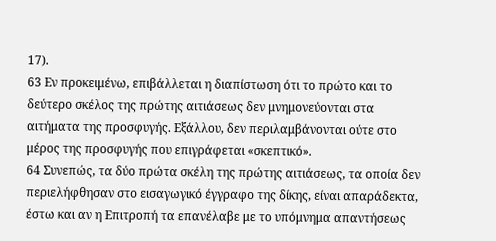17).
63 Εν προκειμένω, επιβάλλεται η διαπίστωση ότι το πρώτο και το δεύτερο σκέλος της πρώτης αιτιάσεως δεν μνημονεύονται στα αιτήματα της προσφυγής. Εξάλλου, δεν περιλαμβάνονται ούτε στο μέρος της προσφυγής που επιγράφεται «σκεπτικό».
64 Συνεπώς, τα δύο πρώτα σκέλη της πρώτης αιτιάσεως, τα οποία δεν περιελήφθησαν στο εισαγωγικό έγγραφο της δίκης, είναι απαράδεκτα, έστω και αν η Επιτροπή τα επανέλαβε με το υπόμνημα απαντήσεως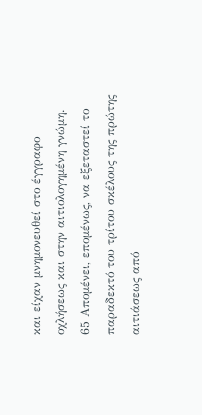και είχαν μνημονευθεί στο έγγραφο οχλήσεως και στην αιτιολογημένη γνώμη.
65 Απομένει, επομένως, να εξεταστεί το παραδεκτό του τρίτου σκέλους της πρώτης αιτιάσεως από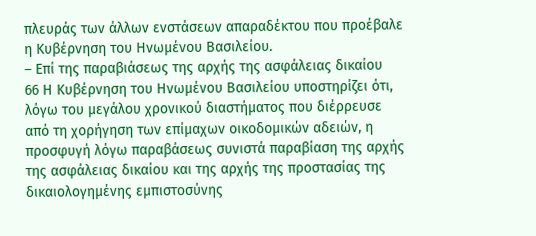πλευράς των άλλων ενστάσεων απαραδέκτου που προέβαλε η Κυβέρνηση του Ηνωμένου Βασιλείου.
– Επί της παραβιάσεως της αρχής της ασφάλειας δικαίου
66 Η Κυβέρνηση του Ηνωμένου Βασιλείου υποστηρίζει ότι, λόγω του μεγάλου χρονικού διαστήματος που διέρρευσε από τη χορήγηση των επίμαχων οικοδομικών αδειών, η προσφυγή λόγω παραβάσεως συνιστά παραβίαση της αρχής της ασφάλειας δικαίου και της αρχής της προστασίας της δικαιολογημένης εμπιστοσύνης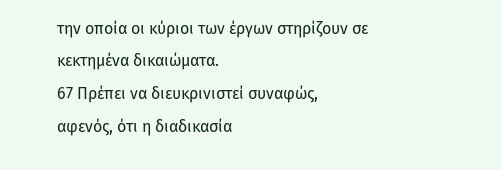την οποία οι κύριοι των έργων στηρίζουν σε κεκτημένα δικαιώματα.
67 Πρέπει να διευκρινιστεί συναφώς, αφενός, ότι η διαδικασία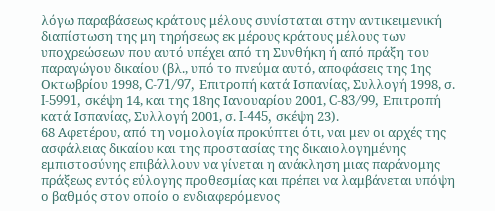λόγω παραβάσεως κράτους μέλους συνίσταται στην αντικειμενική διαπίστωση της μη τηρήσεως εκ μέρους κράτους μέλους των υποχρεώσεων που αυτό υπέχει από τη Συνθήκη ή από πράξη του παραγώγου δικαίου (βλ., υπό το πνεύμα αυτό, αποφάσεις της 1ης Οκτωβρίου 1998, C-71/97, Επιτροπή κατά Ισπανίας, Συλλογή 1998, σ. I-5991, σκέψη 14, και της 18ης Ιανουαρίου 2001, C-83/99, Επιτροπή κατά Ισπανίας, Συλλογή 2001, σ. I-445, σκέψη 23).
68 Αφετέρου, από τη νομολογία προκύπτει ότι, ναι μεν οι αρχές της ασφάλειας δικαίου και της προστασίας της δικαιολογημένης εμπιστοσύνης επιβάλλουν να γίνεται η ανάκληση μιας παράνομης πράξεως εντός εύλογης προθεσμίας και πρέπει να λαμβάνεται υπόψη ο βαθμός στον οποίο ο ενδιαφερόμενος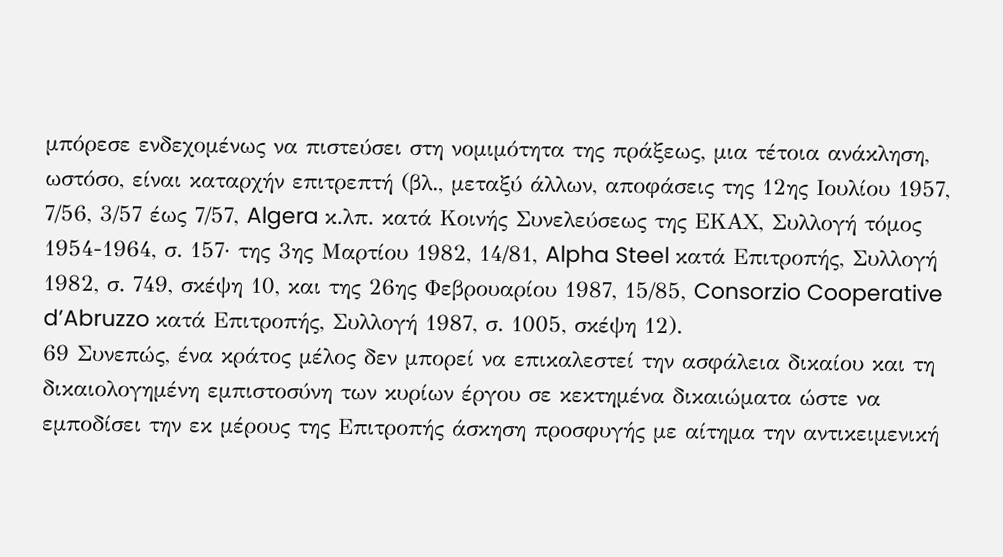μπόρεσε ενδεχομένως να πιστεύσει στη νομιμότητα της πράξεως, μια τέτοια ανάκληση, ωστόσο, είναι καταρχήν επιτρεπτή (βλ., μεταξύ άλλων, αποφάσεις της 12ης Ιουλίου 1957, 7/56, 3/57 έως 7/57, Algera κ.λπ. κατά Κοινής Συνελεύσεως της ΕΚΑΧ, Συλλογή τόμος 1954-1964, σ. 157· της 3ης Μαρτίου 1982, 14/81, Alpha Steel κατά Επιτροπής, Συλλογή 1982, σ. 749, σκέψη 10, και της 26ης Φεβρουαρίου 1987, 15/85, Consorzio Cooperative d’Abruzzo κατά Επιτροπής, Συλλογή 1987, σ. 1005, σκέψη 12).
69 Συνεπώς, ένα κράτος μέλος δεν μπορεί να επικαλεστεί την ασφάλεια δικαίου και τη δικαιολογημένη εμπιστοσύνη των κυρίων έργου σε κεκτημένα δικαιώματα ώστε να εμποδίσει την εκ μέρους της Επιτροπής άσκηση προσφυγής με αίτημα την αντικειμενική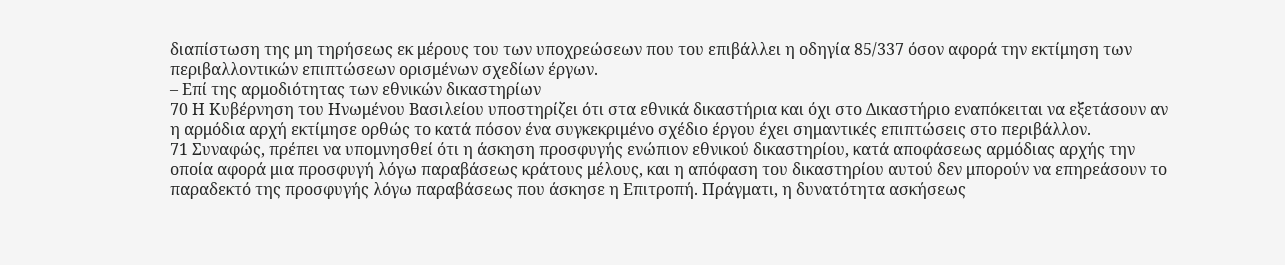διαπίστωση της μη τηρήσεως εκ μέρους του των υποχρεώσεων που του επιβάλλει η οδηγία 85/337 όσον αφορά την εκτίμηση των περιβαλλοντικών επιπτώσεων ορισμένων σχεδίων έργων.
– Επί της αρμοδιότητας των εθνικών δικαστηρίων
70 Η Κυβέρνηση του Ηνωμένου Βασιλείου υποστηρίζει ότι στα εθνικά δικαστήρια και όχι στο Δικαστήριο εναπόκειται να εξετάσουν αν η αρμόδια αρχή εκτίμησε ορθώς το κατά πόσον ένα συγκεκριμένο σχέδιο έργου έχει σημαντικές επιπτώσεις στο περιβάλλον.
71 Συναφώς, πρέπει να υπομνησθεί ότι η άσκηση προσφυγής ενώπιον εθνικού δικαστηρίου, κατά αποφάσεως αρμόδιας αρχής την οποία αφορά μια προσφυγή λόγω παραβάσεως κράτους μέλους, και η απόφαση του δικαστηρίου αυτού δεν μπορούν να επηρεάσουν το παραδεκτό της προσφυγής λόγω παραβάσεως που άσκησε η Επιτροπή. Πράγματι, η δυνατότητα ασκήσεως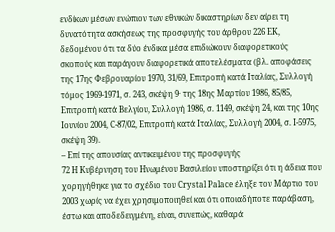ενδίκων μέσων ενώπιον των εθνικών δικαστηρίων δεν αίρει τη δυνατότητα ασκήσεως της προσφυγής του άρθρου 226 ΕΚ, δεδομένου ότι τα δύο ένδικα μέσα επιδιώκουν διαφορετικούς σκοπούς και παράγουν διαφορετικά αποτελέσματα (βλ. αποφάσεις της 17ης Φεβρουαρίου 1970, 31/69, Επιτροπή κατά Ιταλίας, Συλλογή τόμος 1969-1971, σ. 243, σκέψη 9· της 18ης Μαρτίου 1986, 85/85, Επιτροπή κατά Βελγίου, Συλλογή 1986, σ. 1149, σκέψη 24, και της 10ης Ιουνίου 2004, C-87/02, Επιτροπή κατά Ιταλίας, Συλλογή 2004, σ. I-5975, σκέψη 39).
– Επί της απουσίας αντικειμένου της προσφυγής
72 Η Κυβέρνηση του Ηνωμένου Βασιλείου υποστηρίζει ότι η άδεια που χορηγήθηκε για το σχέδιο του Crystal Palace έληξε τον Μάρτιο του 2003 χωρίς να έχει χρησιμοποιηθεί και ότι οποιαδήποτε παράβαση, έστω και αποδεδειγμένη, είναι, συνεπώς, καθαρά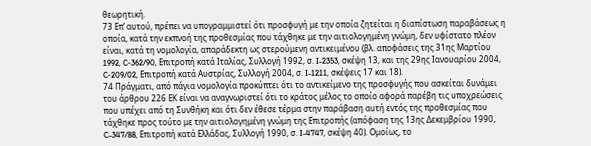θεωρητική.
73 Επ’ αυτού, πρέπει να υπογραμμιστεί ότι προσφυγή με την οποία ζητείται η διαπίστωση παραβάσεως η οποία, κατά την εκπνοή της προθεσμίας που τάχθηκε με την αιτιολογημένη γνώμη, δεν υφίστατο πλέον είναι, κατά τη νομολογία, απαράδεκτη ως στερούμενη αντικειμένου (βλ. αποφάσεις της 31ης Μαρτίου 1992, C‑362/90, Επιτροπή κατά Ιταλίας, Συλλογή 1992, σ. I-2353, σκέψη 13, και της 29ης Ιανουαρίου 2004, C‑209/02, Επιτροπή κατά Αυστρίας, Συλλογή 2004, σ. I-1211, σκέψεις 17 και 18).
74 Πράγματι, από πάγια νομολογία προκύπτει ότι το αντικείμενο της προσφυγής που ασκείται δυνάμει του άρθρου 226 ΕΚ είναι να αναγνωριστεί ότι το κράτος μέλος το οποίο αφορά παρέβη τις υποχρεώσεις που υπέχει από τη Συνθήκη και ότι δεν έθεσε τέρμα στην παράβαση αυτή εντός της προθεσμίας που τάχθηκε προς τούτο με την αιτιολογημένη γνώμη της Επιτροπής (απόφαση της 13ης Δεκεμβρίου 1990, C-347/88, Επιτροπή κατά Ελλάδας, Συλλογή 1990, σ. I-4747, σκέψη 40). Ομοίως, το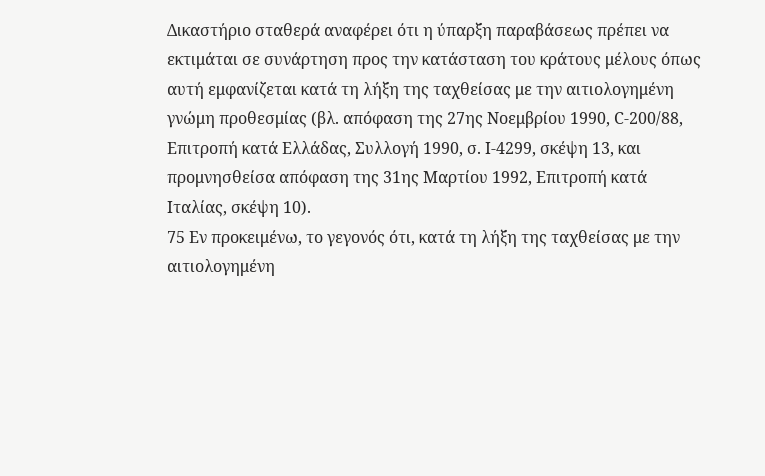Δικαστήριο σταθερά αναφέρει ότι η ύπαρξη παραβάσεως πρέπει να εκτιμάται σε συνάρτηση προς την κατάσταση του κράτους μέλους όπως αυτή εμφανίζεται κατά τη λήξη της ταχθείσας με την αιτιολογημένη γνώμη προθεσμίας (βλ. απόφαση της 27ης Νοεμβρίου 1990, C-200/88, Επιτροπή κατά Ελλάδας, Συλλογή 1990, σ. I-4299, σκέψη 13, και προμνησθείσα απόφαση της 31ης Μαρτίου 1992, Επιτροπή κατά Ιταλίας, σκέψη 10).
75 Εν προκειμένω, το γεγονός ότι, κατά τη λήξη της ταχθείσας με την αιτιολογημένη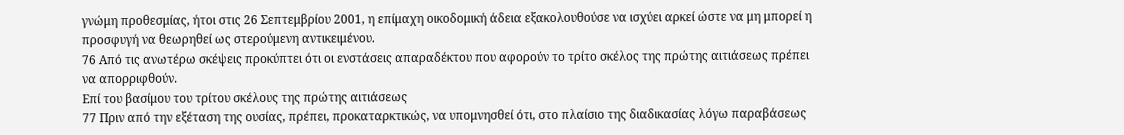γνώμη προθεσμίας, ήτοι στις 26 Σεπτεμβρίου 2001, η επίμαχη οικοδομική άδεια εξακολουθούσε να ισχύει αρκεί ώστε να μη μπορεί η προσφυγή να θεωρηθεί ως στερούμενη αντικειμένου.
76 Από τις ανωτέρω σκέψεις προκύπτει ότι οι ενστάσεις απαραδέκτου που αφορούν το τρίτο σκέλος της πρώτης αιτιάσεως πρέπει να απορριφθούν.
Επί του βασίμου του τρίτου σκέλους της πρώτης αιτιάσεως
77 Πριν από την εξέταση της ουσίας, πρέπει, προκαταρκτικώς, να υπομνησθεί ότι, στο πλαίσιο της διαδικασίας λόγω παραβάσεως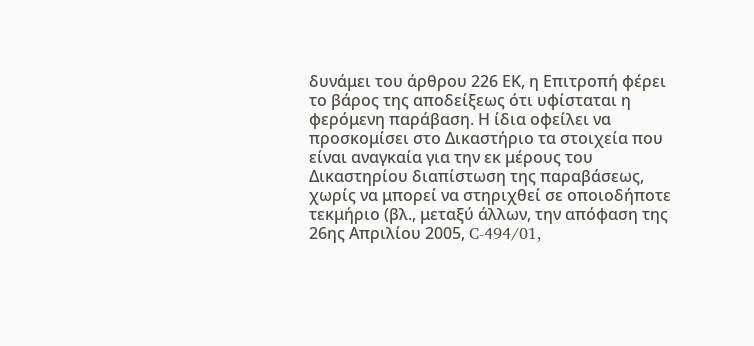δυνάμει του άρθρου 226 ΕΚ, η Επιτροπή φέρει το βάρος της αποδείξεως ότι υφίσταται η φερόμενη παράβαση. Η ίδια οφείλει να προσκομίσει στο Δικαστήριο τα στοιχεία που είναι αναγκαία για την εκ μέρους του Δικαστηρίου διαπίστωση της παραβάσεως, χωρίς να μπορεί να στηριχθεί σε οποιοδήποτε τεκμήριο (βλ., μεταξύ άλλων, την απόφαση της 26ης Απριλίου 2005, C‑494/01,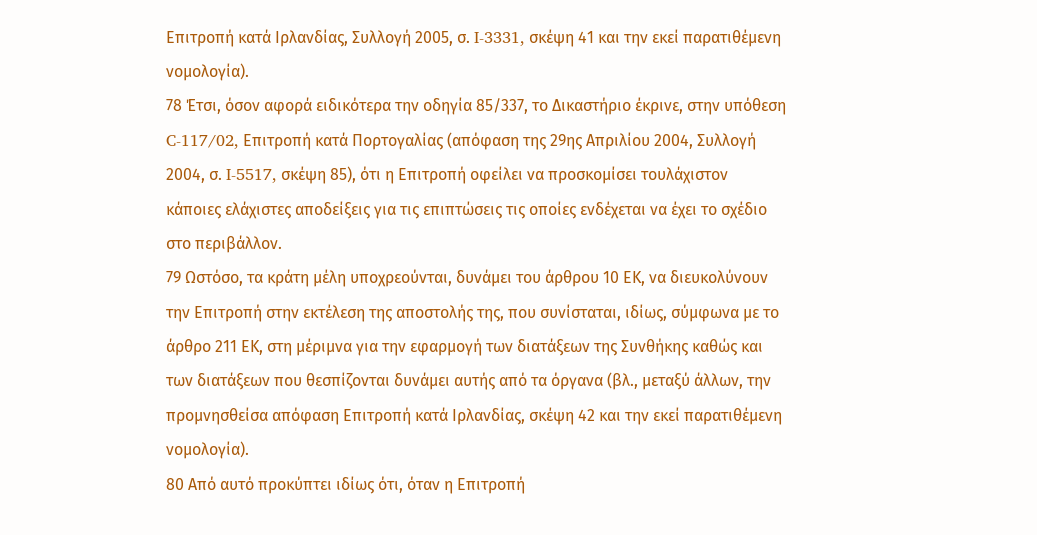Επιτροπή κατά Ιρλανδίας, Συλλογή 2005, σ. I-3331, σκέψη 41 και την εκεί παρατιθέμενη νομολογία).
78 Έτσι, όσον αφορά ειδικότερα την οδηγία 85/337, το Δικαστήριο έκρινε, στην υπόθεση C‑117/02, Επιτροπή κατά Πορτογαλίας (απόφαση της 29ης Απριλίου 2004, Συλλογή 2004, σ. I-5517, σκέψη 85), ότι η Επιτροπή οφείλει να προσκομίσει τουλάχιστον κάποιες ελάχιστες αποδείξεις για τις επιπτώσεις τις οποίες ενδέχεται να έχει το σχέδιο στο περιβάλλον.
79 Ωστόσο, τα κράτη μέλη υποχρεούνται, δυνάμει του άρθρου 10 ΕΚ, να διευκολύνουν την Επιτροπή στην εκτέλεση της αποστολής της, που συνίσταται, ιδίως, σύμφωνα με το άρθρο 211 ΕΚ, στη μέριμνα για την εφαρμογή των διατάξεων της Συνθήκης καθώς και των διατάξεων που θεσπίζονται δυνάμει αυτής από τα όργανα (βλ., μεταξύ άλλων, την προμνησθείσα απόφαση Επιτροπή κατά Ιρλανδίας, σκέψη 42 και την εκεί παρατιθέμενη νομολογία).
80 Από αυτό προκύπτει ιδίως ότι, όταν η Επιτροπή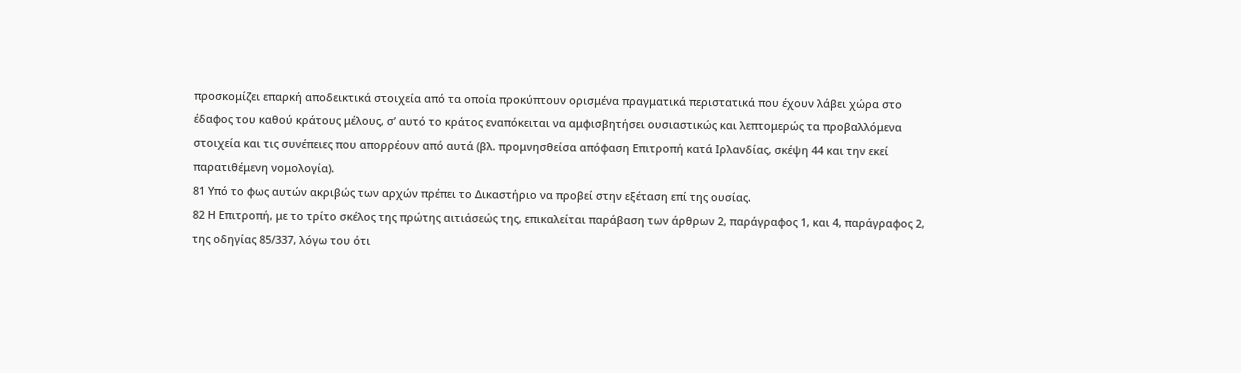προσκομίζει επαρκή αποδεικτικά στοιχεία από τα οποία προκύπτουν ορισμένα πραγματικά περιστατικά που έχουν λάβει χώρα στο έδαφος του καθού κράτους μέλους, σ’ αυτό το κράτος εναπόκειται να αμφισβητήσει ουσιαστικώς και λεπτομερώς τα προβαλλόμενα στοιχεία και τις συνέπειες που απορρέουν από αυτά (βλ. προμνησθείσα απόφαση Επιτροπή κατά Ιρλανδίας, σκέψη 44 και την εκεί παρατιθέμενη νομολογία).
81 Υπό το φως αυτών ακριβώς των αρχών πρέπει το Δικαστήριο να προβεί στην εξέταση επί της ουσίας.
82 Η Επιτροπή, με το τρίτο σκέλος της πρώτης αιτιάσεώς της, επικαλείται παράβαση των άρθρων 2, παράγραφος 1, και 4, παράγραφος 2, της οδηγίας 85/337, λόγω του ότι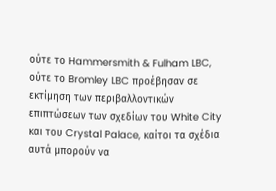ούτε το Hammersmith & Fulham LBC, ούτε το Bromley LBC προέβησαν σε εκτίμηση των περιβαλλοντικών επιπτώσεων των σχεδίων του White City και του Crystal Palace, καίτοι τα σχέδια αυτά μπορούν να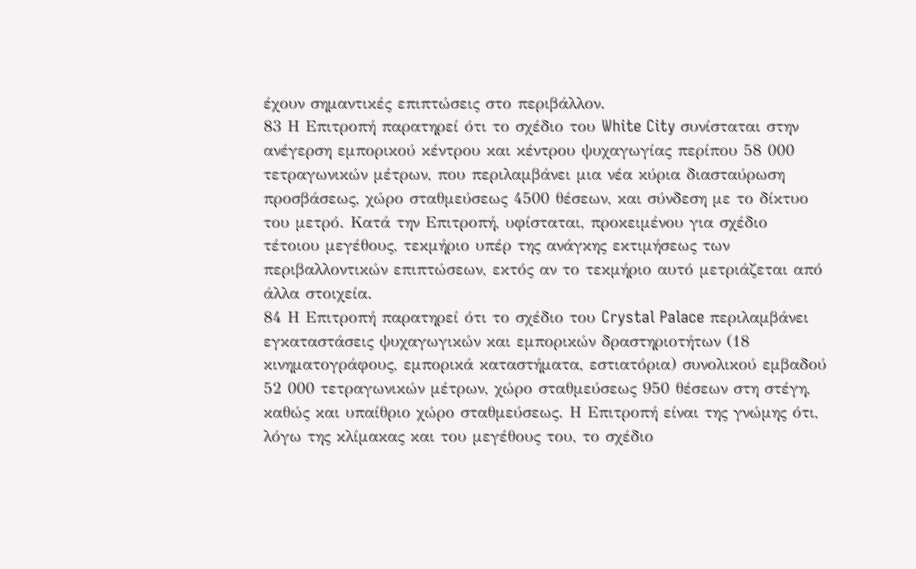έχουν σημαντικές επιπτώσεις στο περιβάλλον.
83 Η Επιτροπή παρατηρεί ότι το σχέδιο του White City συνίσταται στην ανέγερση εμπορικού κέντρου και κέντρου ψυχαγωγίας περίπου 58 000 τετραγωνικών μέτρων, που περιλαμβάνει μια νέα κύρια διασταύρωση προσβάσεως, χώρο σταθμεύσεως 4500 θέσεων, και σύνδεση με το δίκτυο του μετρό. Κατά την Επιτροπή, υφίσταται, προκειμένου για σχέδιο τέτοιου μεγέθους, τεκμήριο υπέρ της ανάγκης εκτιμήσεως των περιβαλλοντικών επιπτώσεων, εκτός αν το τεκμήριο αυτό μετριάζεται από άλλα στοιχεία.
84 Η Επιτροπή παρατηρεί ότι το σχέδιο του Crystal Palace περιλαμβάνει εγκαταστάσεις ψυχαγωγικών και εμπορικών δραστηριοτήτων (18 κινηματογράφους, εμπορικά καταστήματα, εστιατόρια) συνολικού εμβαδού 52 000 τετραγωνικών μέτρων, χώρο σταθμεύσεως 950 θέσεων στη στέγη, καθώς και υπαίθριο χώρο σταθμεύσεως. Η Επιτροπή είναι της γνώμης ότι, λόγω της κλίμακας και του μεγέθους του, το σχέδιο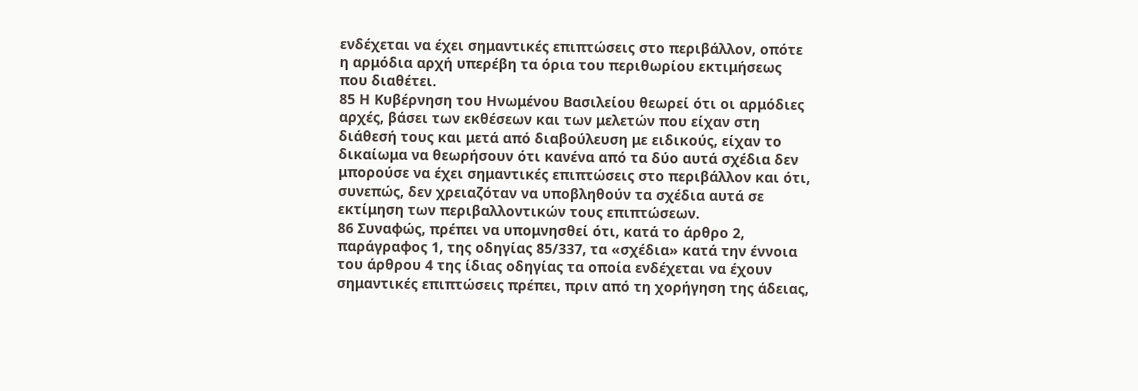ενδέχεται να έχει σημαντικές επιπτώσεις στο περιβάλλον, οπότε η αρμόδια αρχή υπερέβη τα όρια του περιθωρίου εκτιμήσεως που διαθέτει.
85 Η Κυβέρνηση του Ηνωμένου Βασιλείου θεωρεί ότι οι αρμόδιες αρχές, βάσει των εκθέσεων και των μελετών που είχαν στη διάθεσή τους και μετά από διαβούλευση με ειδικούς, είχαν το δικαίωμα να θεωρήσουν ότι κανένα από τα δύο αυτά σχέδια δεν μπορούσε να έχει σημαντικές επιπτώσεις στο περιβάλλον και ότι, συνεπώς, δεν χρειαζόταν να υποβληθούν τα σχέδια αυτά σε εκτίμηση των περιβαλλοντικών τους επιπτώσεων.
86 Συναφώς, πρέπει να υπομνησθεί ότι, κατά το άρθρο 2, παράγραφος 1, της οδηγίας 85/337, τα «σχέδια» κατά την έννοια του άρθρου 4 της ίδιας οδηγίας τα οποία ενδέχεται να έχουν σημαντικές επιπτώσεις πρέπει, πριν από τη χορήγηση της άδειας,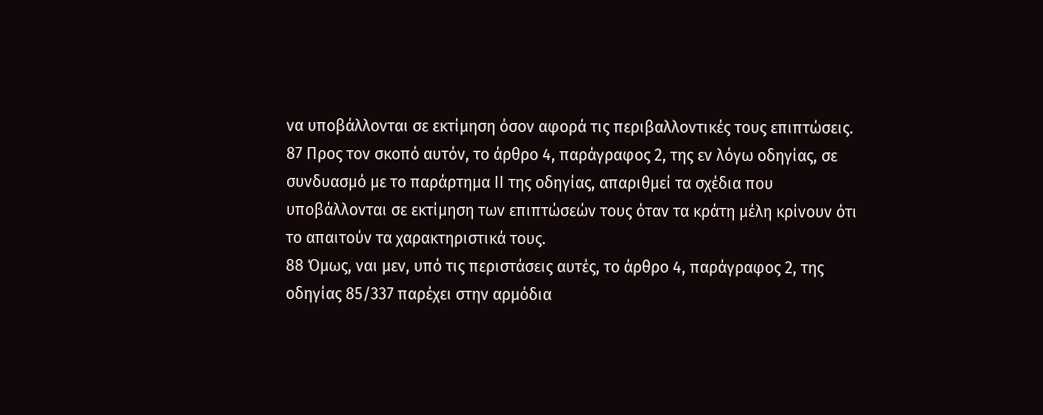να υποβάλλονται σε εκτίμηση όσον αφορά τις περιβαλλοντικές τους επιπτώσεις.
87 Προς τον σκοπό αυτόν, το άρθρο 4, παράγραφος 2, της εν λόγω οδηγίας, σε συνδυασμό με το παράρτημα ΙΙ της οδηγίας, απαριθμεί τα σχέδια που υποβάλλονται σε εκτίμηση των επιπτώσεών τους όταν τα κράτη μέλη κρίνουν ότι το απαιτούν τα χαρακτηριστικά τους.
88 Όμως, ναι μεν, υπό τις περιστάσεις αυτές, το άρθρο 4, παράγραφος 2, της οδηγίας 85/337 παρέχει στην αρμόδια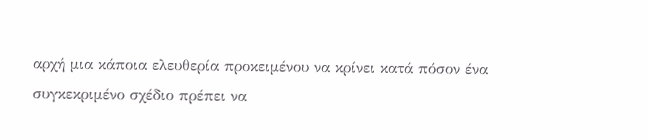αρχή μια κάποια ελευθερία προκειμένου να κρίνει κατά πόσον ένα συγκεκριμένο σχέδιο πρέπει να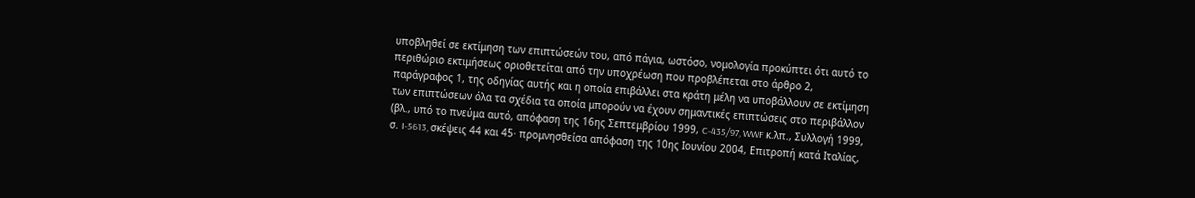υποβληθεί σε εκτίμηση των επιπτώσεών του, από πάγια, ωστόσο, νομολογία προκύπτει ότι αυτό το περιθώριο εκτιμήσεως οριοθετείται από την υποχρέωση που προβλέπεται στο άρθρο 2, παράγραφος 1, της οδηγίας αυτής και η οποία επιβάλλει στα κράτη μέλη να υποβάλλουν σε εκτίμηση των επιπτώσεων όλα τα σχέδια τα οποία μπορούν να έχουν σημαντικές επιπτώσεις στο περιβάλλον (βλ., υπό το πνεύμα αυτό, απόφαση της 16ης Σεπτεμβρίου 1999, C-435/97, WWF κ.λπ., Συλλογή 1999, σ. I‑5613, σκέψεις 44 και 45· προμνησθείσα απόφαση της 10ης Ιουνίου 2004, Επιτροπή κατά Ιταλίας,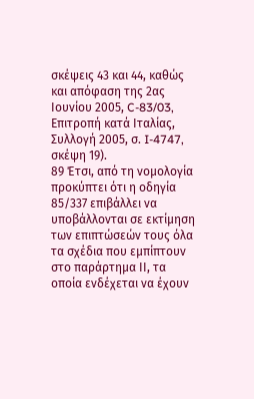σκέψεις 43 και 44, καθώς και απόφαση της 2ας Ιουνίου 2005, C-83/03, Επιτροπή κατά Ιταλίας, Συλλογή 2005, σ. I-4747, σκέψη 19).
89 Έτσι, από τη νομολογία προκύπτει ότι η οδηγία 85/337 επιβάλλει να υποβάλλονται σε εκτίμηση των επιπτώσεών τους όλα τα σχέδια που εμπίπτουν στο παράρτημα ΙΙ, τα οποία ενδέχεται να έχουν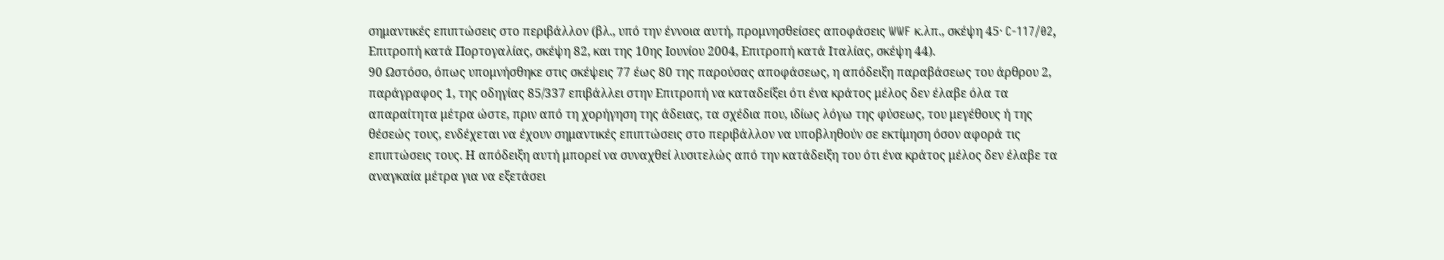σημαντικές επιπτώσεις στο περιβάλλον (βλ., υπό την έννοια αυτή, προμνησθείσες αποφάσεις WWF κ.λπ., σκέψη 45· C-117/02, Επιτροπή κατά Πορτογαλίας, σκέψη 82, και της 10ης Ιουνίου 2004, Επιτροπή κατά Ιταλίας, σκέψη 44).
90 Ωστόσο, όπως υπομνήσθηκε στις σκέψεις 77 έως 80 της παρούσας αποφάσεως, η απόδειξη παραβάσεως του άρθρου 2, παράγραφος 1, της οδηγίας 85/337 επιβάλλει στην Επιτροπή να καταδείξει ότι ένα κράτος μέλος δεν έλαβε όλα τα απαραίτητα μέτρα ώστε, πριν από τη χορήγηση της άδειας, τα σχέδια που, ιδίως λόγω της φύσεως, του μεγέθους ή της θέσεώς τους, ενδέχεται να έχουν σημαντικές επιπτώσεις στο περιβάλλον να υποβληθούν σε εκτίμηση όσον αφορά τις επιπτώσεις τους. Η απόδειξη αυτή μπορεί να συναχθεί λυσιτελώς από την κατάδειξη του ότι ένα κράτος μέλος δεν έλαβε τα αναγκαία μέτρα για να εξετάσει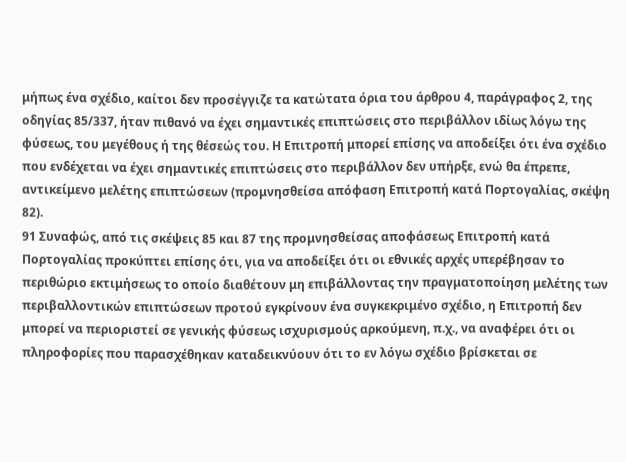μήπως ένα σχέδιο, καίτοι δεν προσέγγιζε τα κατώτατα όρια του άρθρου 4, παράγραφος 2, της οδηγίας 85/337, ήταν πιθανό να έχει σημαντικές επιπτώσεις στο περιβάλλον ιδίως λόγω της φύσεως, του μεγέθους ή της θέσεώς του. Η Επιτροπή μπορεί επίσης να αποδείξει ότι ένα σχέδιο που ενδέχεται να έχει σημαντικές επιπτώσεις στο περιβάλλον δεν υπήρξε, ενώ θα έπρεπε, αντικείμενο μελέτης επιπτώσεων (προμνησθείσα απόφαση Επιτροπή κατά Πορτογαλίας, σκέψη 82).
91 Συναφώς, από τις σκέψεις 85 και 87 της προμνησθείσας αποφάσεως Επιτροπή κατά Πορτογαλίας προκύπτει επίσης ότι, για να αποδείξει ότι οι εθνικές αρχές υπερέβησαν το περιθώριο εκτιμήσεως το οποίο διαθέτουν μη επιβάλλοντας την πραγματοποίηση μελέτης των περιβαλλοντικών επιπτώσεων προτού εγκρίνουν ένα συγκεκριμένο σχέδιο, η Επιτροπή δεν μπορεί να περιοριστεί σε γενικής φύσεως ισχυρισμούς αρκούμενη, π.χ., να αναφέρει ότι οι πληροφορίες που παρασχέθηκαν καταδεικνύουν ότι το εν λόγω σχέδιο βρίσκεται σε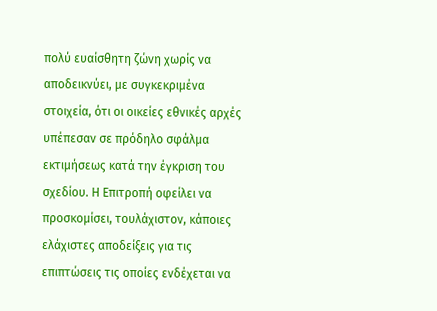πολύ ευαίσθητη ζώνη χωρίς να αποδεικνύει, με συγκεκριμένα στοιχεία, ότι οι οικείες εθνικές αρχές υπέπεσαν σε πρόδηλο σφάλμα εκτιμήσεως κατά την έγκριση του σχεδίου. Η Επιτροπή οφείλει να προσκομίσει, τουλάχιστον, κάποιες ελάχιστες αποδείξεις για τις επιπτώσεις τις οποίες ενδέχεται να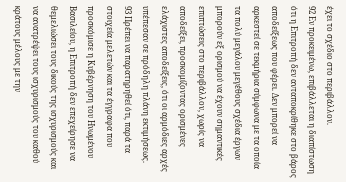έχει το σχέδιο στο περιβάλλον.
92 Εν προκειμένω, επιβάλλεται η διαπίστωση ότι η Επιτροπή δεν ανταποκρίθηκε στο βάρος αποδείξεως που φέρει. Δεν μπορεί να αρκεστεί σε τεκμήρια σύμφωνα με τα οποία τα πολύ μεγάλου μεγέθους σχέδια έργων μπορούν εξ ορισμού να έχουν σημαντικές επιπτώσεις στο περιβάλλον, χωρίς να αποδείξει, προσκομίζοντας ορισμένες ελάχιστες αποδείξεις, ότι οι αρμόδιες αρχές υπέπεσαν σε πρόδηλη πλάνη εκτιμήσεως.
93 Πρέπει να παρατηρηθεί ότι, παρά τα στοιχεία μελετών και τα έγγραφα που προσκόμισε η Κυβέρνηση του Ηνωμένου Βασιλείου, η Επιτροπή δεν επεχείρησε να θεμελιώσει τους δικούς της ισχυρισμούς και να ανατρέψει τους ισχυρισμούς του καθού κράτους μέλους με την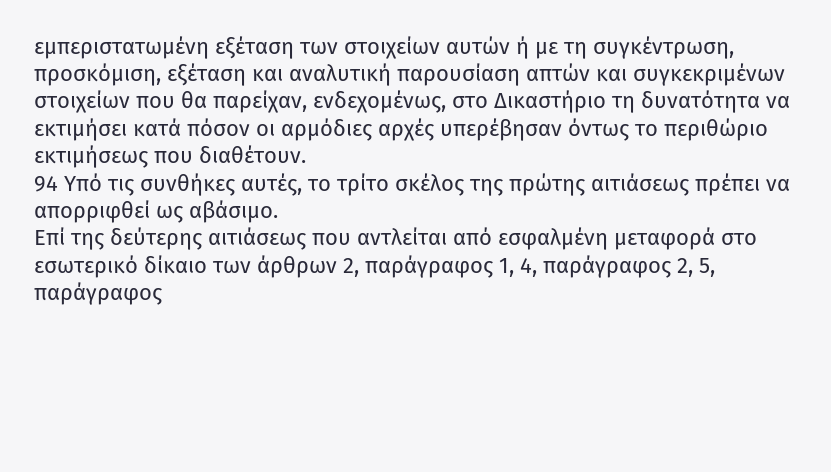εμπεριστατωμένη εξέταση των στοιχείων αυτών ή με τη συγκέντρωση, προσκόμιση, εξέταση και αναλυτική παρουσίαση απτών και συγκεκριμένων στοιχείων που θα παρείχαν, ενδεχομένως, στο Δικαστήριο τη δυνατότητα να εκτιμήσει κατά πόσον οι αρμόδιες αρχές υπερέβησαν όντως το περιθώριο εκτιμήσεως που διαθέτουν.
94 Υπό τις συνθήκες αυτές, το τρίτο σκέλος της πρώτης αιτιάσεως πρέπει να απορριφθεί ως αβάσιμο.
Επί της δεύτερης αιτιάσεως που αντλείται από εσφαλμένη μεταφορά στο εσωτερικό δίκαιο των άρθρων 2, παράγραφος 1, 4, παράγραφος 2, 5, παράγραφος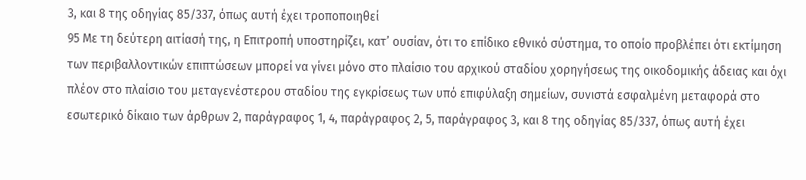3, και 8 της οδηγίας 85/337, όπως αυτή έχει τροποποιηθεί
95 Με τη δεύτερη αιτίασή της, η Επιτροπή υποστηρίζει, κατ’ ουσίαν, ότι το επίδικο εθνικό σύστημα, το οποίο προβλέπει ότι εκτίμηση των περιβαλλοντικών επιπτώσεων μπορεί να γίνει μόνο στο πλαίσιο του αρχικού σταδίου χορηγήσεως της οικοδομικής άδειας και όχι πλέον στο πλαίσιο του μεταγενέστερου σταδίου της εγκρίσεως των υπό επιφύλαξη σημείων, συνιστά εσφαλμένη μεταφορά στο εσωτερικό δίκαιο των άρθρων 2, παράγραφος 1, 4, παράγραφος 2, 5, παράγραφος 3, και 8 της οδηγίας 85/337, όπως αυτή έχει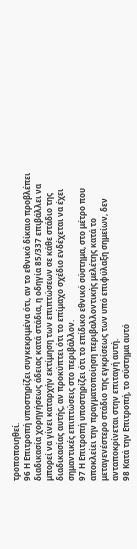τροποποιηθεί.
96 Η Επιτροπή υποστηρίζει συγκεκριμένα ότι, αν το εθνικό δίκαιο προβλέπει διαδικασία χορηγήσεως άδειας κατά στάδια, η οδηγία 85/337 επιβάλλει να μπορεί να γίνει καταρχήν εκτίμηση των επιπτώσεων σε κάθε στάδιο της διαδικασίας αυτής, αν προκύπτει ότι το επίμαχο σχέδιο ενδέχεται να έχει σημαντικές επιπτώσεις στο περιβάλλον.
97 Η Επιτροπή υποστηρίζει ότι το επίδικο εθνικό σύστημα, στο μέτρο που αποκλείει την πραγματοποίηση περιβαλλοντικής μελέτης κατά το μεταγενέστερο στάδιο της εγκρίσεως των υπό επιφύλαξη σημείων, δεν ανταποκρίνεται στην επιταγή αυτή.
98 Κατά την Επιτροπή, το σύστημα αυτό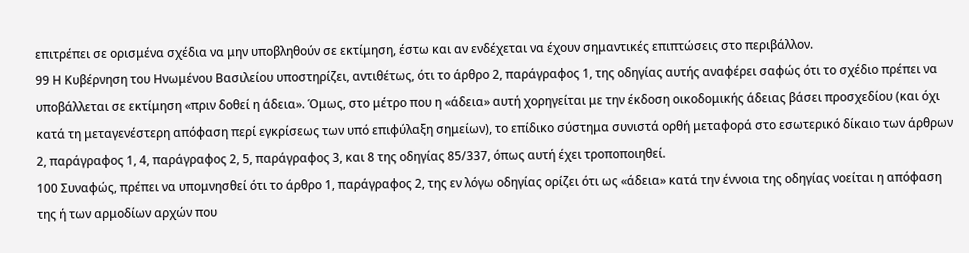επιτρέπει σε ορισμένα σχέδια να μην υποβληθούν σε εκτίμηση, έστω και αν ενδέχεται να έχουν σημαντικές επιπτώσεις στο περιβάλλον.
99 Η Κυβέρνηση του Ηνωμένου Βασιλείου υποστηρίζει, αντιθέτως, ότι το άρθρο 2, παράγραφος 1, της οδηγίας αυτής αναφέρει σαφώς ότι το σχέδιο πρέπει να υποβάλλεται σε εκτίμηση «πριν δοθεί η άδεια». Όμως, στο μέτρο που η «άδεια» αυτή χορηγείται με την έκδοση οικοδομικής άδειας βάσει προσχεδίου (και όχι κατά τη μεταγενέστερη απόφαση περί εγκρίσεως των υπό επιφύλαξη σημείων), το επίδικο σύστημα συνιστά ορθή μεταφορά στο εσωτερικό δίκαιο των άρθρων 2, παράγραφος 1, 4, παράγραφος 2, 5, παράγραφος 3, και 8 της οδηγίας 85/337, όπως αυτή έχει τροποποιηθεί.
100 Συναφώς, πρέπει να υπομνησθεί ότι το άρθρο 1, παράγραφος 2, της εν λόγω οδηγίας ορίζει ότι ως «άδεια» κατά την έννοια της οδηγίας νοείται η απόφαση της ή των αρμοδίων αρχών που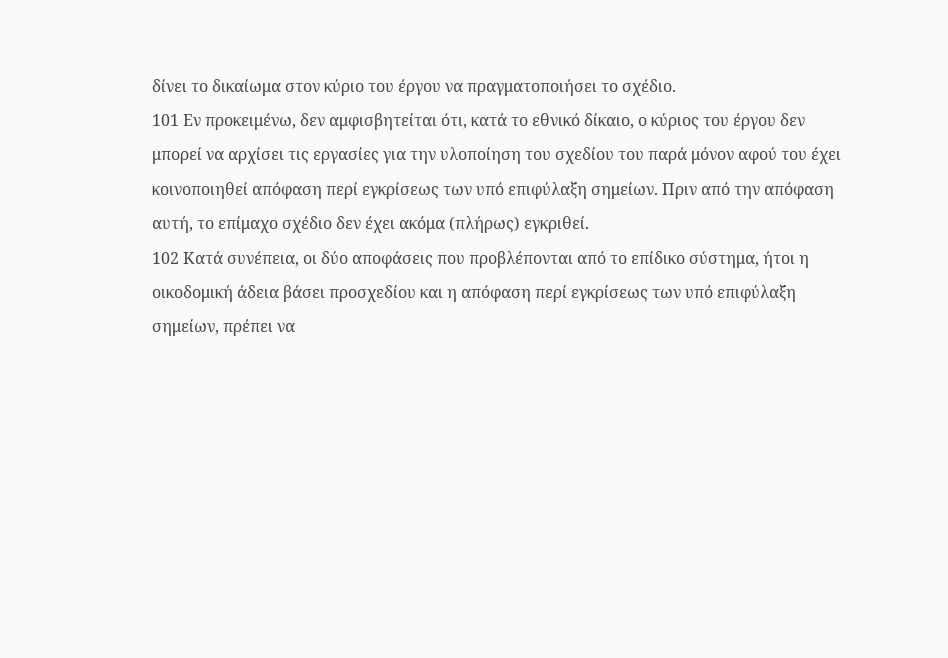δίνει το δικαίωμα στον κύριο του έργου να πραγματοποιήσει το σχέδιο.
101 Εν προκειμένω, δεν αμφισβητείται ότι, κατά το εθνικό δίκαιο, ο κύριος του έργου δεν μπορεί να αρχίσει τις εργασίες για την υλοποίηση του σχεδίου του παρά μόνον αφού του έχει κοινοποιηθεί απόφαση περί εγκρίσεως των υπό επιφύλαξη σημείων. Πριν από την απόφαση αυτή, το επίμαχο σχέδιο δεν έχει ακόμα (πλήρως) εγκριθεί.
102 Κατά συνέπεια, οι δύο αποφάσεις που προβλέπονται από το επίδικο σύστημα, ήτοι η οικοδομική άδεια βάσει προσχεδίου και η απόφαση περί εγκρίσεως των υπό επιφύλαξη σημείων, πρέπει να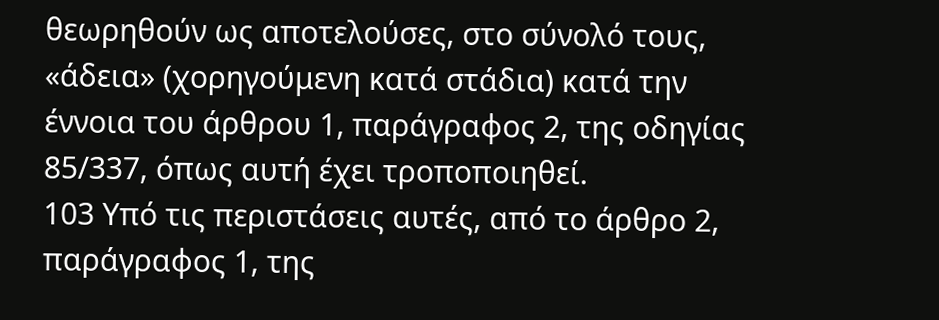θεωρηθούν ως αποτελούσες, στο σύνολό τους, «άδεια» (χορηγούμενη κατά στάδια) κατά την έννοια του άρθρου 1, παράγραφος 2, της οδηγίας 85/337, όπως αυτή έχει τροποποιηθεί.
103 Υπό τις περιστάσεις αυτές, από το άρθρο 2, παράγραφος 1, της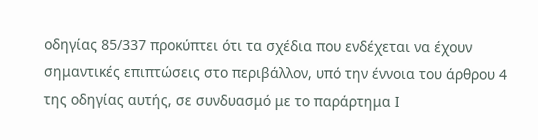οδηγίας 85/337 προκύπτει ότι τα σχέδια που ενδέχεται να έχουν σημαντικές επιπτώσεις στο περιβάλλον, υπό την έννοια του άρθρου 4 της οδηγίας αυτής, σε συνδυασμό με το παράρτημα Ι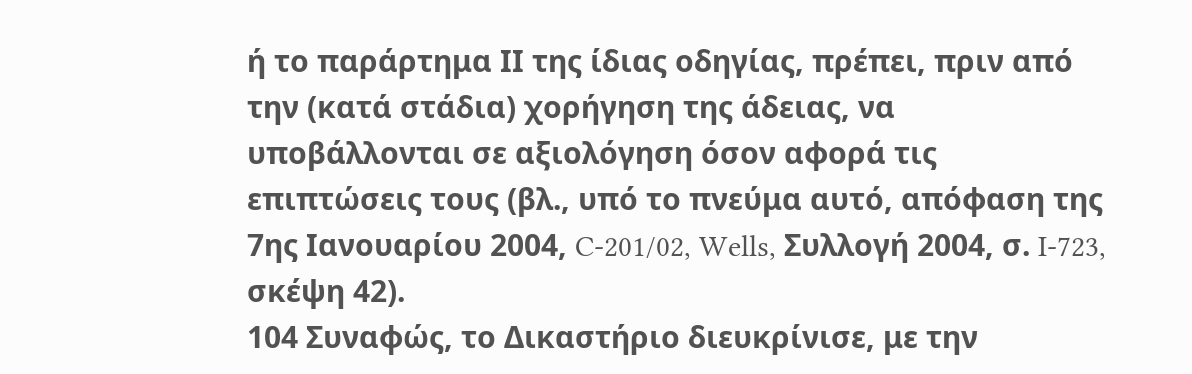ή το παράρτημα ΙΙ της ίδιας οδηγίας, πρέπει, πριν από την (κατά στάδια) χορήγηση της άδειας, να υποβάλλονται σε αξιολόγηση όσον αφορά τις επιπτώσεις τους (βλ., υπό το πνεύμα αυτό, απόφαση της 7ης Ιανουαρίου 2004, C‑201/02, Wells, Συλλογή 2004, σ. I-723, σκέψη 42).
104 Συναφώς, το Δικαστήριο διευκρίνισε, με την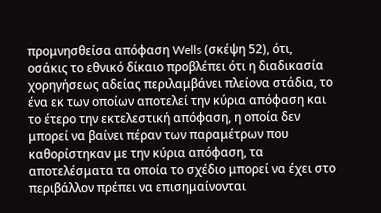προμνησθείσα απόφαση Wells (σκέψη 52), ότι, οσάκις το εθνικό δίκαιο προβλέπει ότι η διαδικασία χορηγήσεως αδείας περιλαμβάνει πλείονα στάδια, το ένα εκ των οποίων αποτελεί την κύρια απόφαση και το έτερο την εκτελεστική απόφαση, η οποία δεν μπορεί να βαίνει πέραν των παραμέτρων που καθορίστηκαν με την κύρια απόφαση, τα αποτελέσματα τα οποία το σχέδιο μπορεί να έχει στο περιβάλλον πρέπει να επισημαίνονται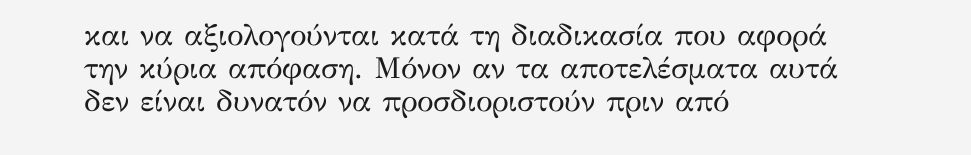και να αξιολογούνται κατά τη διαδικασία που αφορά την κύρια απόφαση. Μόνον αν τα αποτελέσματα αυτά δεν είναι δυνατόν να προσδιοριστούν πριν από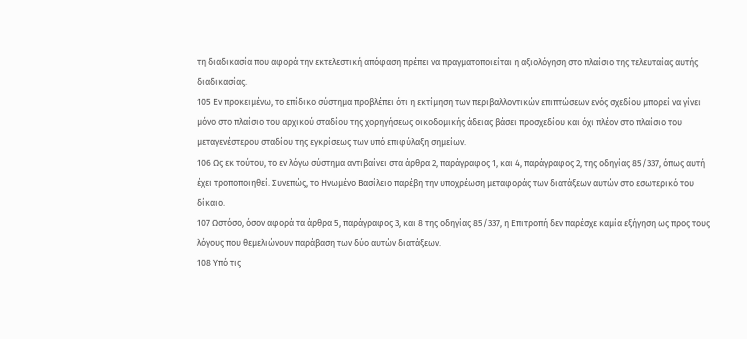τη διαδικασία που αφορά την εκτελεστική απόφαση πρέπει να πραγματοποιείται η αξιολόγηση στο πλαίσιο της τελευταίας αυτής διαδικασίας.
105 Εν προκειμένω, το επίδικο σύστημα προβλέπει ότι η εκτίμηση των περιβαλλοντικών επιπτώσεων ενός σχεδίου μπορεί να γίνει μόνο στο πλαίσιο του αρχικού σταδίου της χορηγήσεως οικοδομικής άδειας βάσει προσχεδίου και όχι πλέον στο πλαίσιο του μεταγενέστερου σταδίου της εγκρίσεως των υπό επιφύλαξη σημείων.
106 Ως εκ τούτου, το εν λόγω σύστημα αντιβαίνει στα άρθρα 2, παράγραφος 1, και 4, παράγραφος 2, της οδηγίας 85/337, όπως αυτή έχει τροποποιηθεί. Συνεπώς, το Ηνωμένο Βασίλειο παρέβη την υποχρέωση μεταφοράς των διατάξεων αυτών στο εσωτερικό του δίκαιο.
107 Ωστόσο, όσον αφορά τα άρθρα 5, παράγραφος 3, και 8 της οδηγίας 85/337, η Επιτροπή δεν παρέσχε καμία εξήγηση ως προς τους λόγους που θεμελιώνουν παράβαση των δύο αυτών διατάξεων.
108 Υπό τις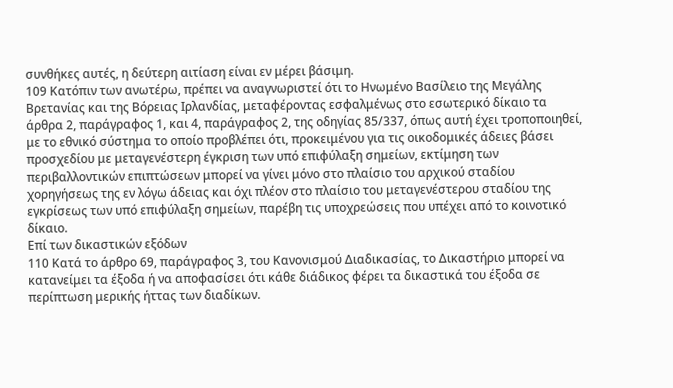συνθήκες αυτές, η δεύτερη αιτίαση είναι εν μέρει βάσιμη.
109 Κατόπιν των ανωτέρω, πρέπει να αναγνωριστεί ότι το Ηνωμένο Βασίλειο της Μεγάλης Βρετανίας και της Βόρειας Ιρλανδίας, μεταφέροντας εσφαλμένως στο εσωτερικό δίκαιο τα άρθρα 2, παράγραφος 1, και 4, παράγραφος 2, της οδηγίας 85/337, όπως αυτή έχει τροποποιηθεί, με το εθνικό σύστημα το οποίο προβλέπει ότι, προκειμένου για τις οικοδομικές άδειες βάσει προσχεδίου με μεταγενέστερη έγκριση των υπό επιφύλαξη σημείων, εκτίμηση των περιβαλλοντικών επιπτώσεων μπορεί να γίνει μόνο στο πλαίσιο του αρχικού σταδίου χορηγήσεως της εν λόγω άδειας και όχι πλέον στο πλαίσιο του μεταγενέστερου σταδίου της εγκρίσεως των υπό επιφύλαξη σημείων, παρέβη τις υποχρεώσεις που υπέχει από το κοινοτικό δίκαιο.
Επί των δικαστικών εξόδων
110 Κατά το άρθρο 69, παράγραφος 3, του Κανονισμού Διαδικασίας, το Δικαστήριο μπορεί να κατανείμει τα έξοδα ή να αποφασίσει ότι κάθε διάδικος φέρει τα δικαστικά του έξοδα σε περίπτωση μερικής ήττας των διαδίκων.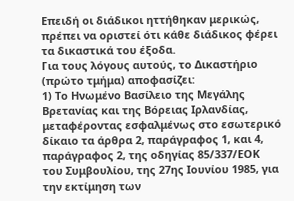Επειδή οι διάδικοι ηττήθηκαν μερικώς, πρέπει να οριστεί ότι κάθε διάδικος φέρει τα δικαστικά του έξοδα.
Για τους λόγους αυτούς, το Δικαστήριο (πρώτο τμήμα) αποφασίζει:
1) Το Ηνωμένο Βασίλειο της Μεγάλης Βρετανίας και της Βόρειας Ιρλανδίας, μεταφέροντας εσφαλμένως στο εσωτερικό δίκαιο τα άρθρα 2, παράγραφος 1, και 4, παράγραφος 2, της οδηγίας 85/337/ΕΟΚ του Συμβουλίου, της 27ης Ιουνίου 1985, για την εκτίμηση των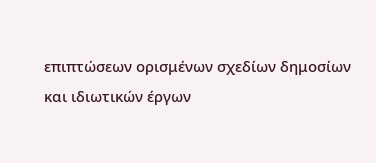επιπτώσεων ορισμένων σχεδίων δημοσίων και ιδιωτικών έργων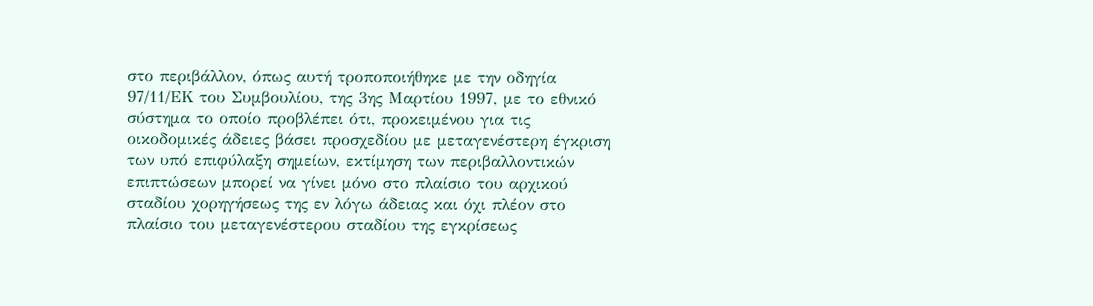στο περιβάλλον, όπως αυτή τροποποιήθηκε με την οδηγία 97/11/ΕΚ του Συμβουλίου, της 3ης Μαρτίου 1997, με το εθνικό σύστημα το οποίο προβλέπει ότι, προκειμένου για τις οικοδομικές άδειες βάσει προσχεδίου με μεταγενέστερη έγκριση των υπό επιφύλαξη σημείων, εκτίμηση των περιβαλλοντικών επιπτώσεων μπορεί να γίνει μόνο στο πλαίσιο του αρχικού σταδίου χορηγήσεως της εν λόγω άδειας και όχι πλέον στο πλαίσιο του μεταγενέστερου σταδίου της εγκρίσεως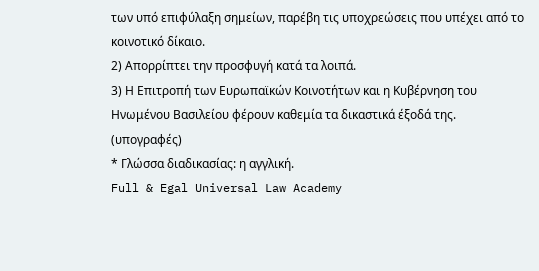των υπό επιφύλαξη σημείων, παρέβη τις υποχρεώσεις που υπέχει από το κοινοτικό δίκαιο.
2) Απορρίπτει την προσφυγή κατά τα λοιπά.
3) Η Επιτροπή των Ευρωπαϊκών Κοινοτήτων και η Κυβέρνηση του Ηνωμένου Βασιλείου φέρουν καθεμία τα δικαστικά έξοδά της.
(υπογραφές)
* Γλώσσα διαδικασίας: η αγγλική.
Full & Egal Universal Law Academy